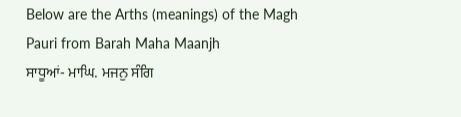Below are the Arths (meanings) of the Magh Pauri from Barah Maha Maanjh
ਸਾਧੂਆਂ- ਮਾਘਿ. ਮਜਨੁ ਸੰਗਿ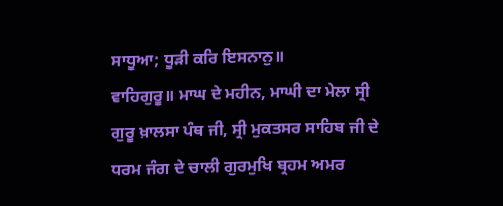ਸਾਧੂਆ; ਧੂੜੀ ਕਰਿ ਇਸਨਾਨੁ॥
ਵਾਹਿਗੁਰੂ॥ ਮਾਘ ਦੇ ਮਹੀਨ, ਮਾਘੀ ਦਾ ਮੇਲਾ ਸ੍ਰੀ ਗੁਰੂ ਖ਼ਾਲਸਾ ਪੰਥ ਜੀ, ਸ੍ਰੀ ਮੁਕਤਸਰ ਸਾਹਿਬ ਜੀ ਦੇ ਧਰਮ ਜੰਗ ਦੇ ਚਾਲੀ ਗੁਰਮੁਖਿ ਬ੍ਰਹਮ ਅਮਰ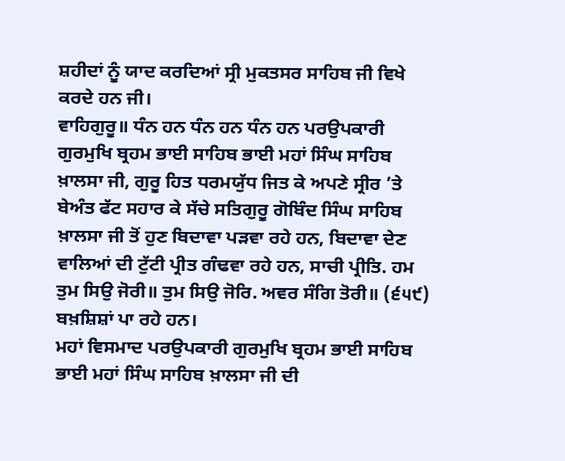ਸ਼ਹੀਦਾਂ ਨੂੰ ਯਾਦ ਕਰਦਿਆਂ ਸ੍ਰੀ ਮੁਕਤਸਰ ਸਾਹਿਬ ਜੀ ਵਿਖੇ ਕਰਦੇ ਹਨ ਜੀ।
ਵਾਹਿਗੁਰੂ॥ ਧੰਨ ਹਨ ਧੰਨ ਹਨ ਧੰਨ ਹਨ ਪਰਉਪਕਾਰੀ ਗੁਰਮੁਖਿ ਬ੍ਰਹਮ ਭਾਈ ਸਾਹਿਬ ਭਾਈ ਮਹਾਂ ਸਿੰਘ ਸਾਹਿਬ ਖ਼ਾਲਸਾ ਜੀ, ਗੁਰੂ ਹਿਤ ਧਰਮਯੁੱਧ ਜਿਤ ਕੇ ਅਪਣੇ ਸ੍ਰੀਰ ’ਤੇ ਬੇਅੰਤ ਫੱਟ ਸਹਾਰ ਕੇ ਸੱਚੇ ਸਤਿਗੁਰੂ ਗੋਬਿੰਦ ਸਿੰਘ ਸਾਹਿਬ ਖ਼ਾਲਸਾ ਜੀ ਤੋਂ ਹੁਣ ਬਿਦਾਵਾ ਪੜਵਾ ਰਹੇ ਹਨ, ਬਿਦਾਵਾ ਦੇਣ ਵਾਲਿਆਂ ਦੀ ਟੁੱਟੀ ਪ੍ਰੀਤ ਗੰਢਵਾ ਰਹੇ ਹਨ, ਸਾਚੀ ਪ੍ਰੀਤਿ. ਹਮ ਤੁਮ ਸਿਉ ਜੋਰੀ॥ ਤੁਮ ਸਿਉ ਜੋਰਿ. ਅਵਰ ਸੰਗਿ ਤੋਰੀ॥ (੬੫੯) ਬਖ਼ਸ਼ਿਸ਼ਾਂ ਪਾ ਰਹੇ ਹਨ।
ਮਹਾਂ ਵਿਸਮਾਦ ਪਰਉਪਕਾਰੀ ਗੁਰਮੁਖਿ ਬ੍ਰਹਮ ਭਾਈ ਸਾਹਿਬ ਭਾਈ ਮਹਾਂ ਸਿੰਘ ਸਾਹਿਬ ਖ਼ਾਲਸਾ ਜੀ ਦੀ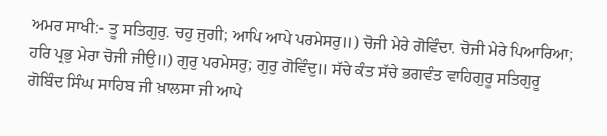ਅਮਰ ਸਾਖੀ:- ਤੂ ਸਤਿਗੁਰੁ. ਚਹੁ ਜੁਗੀ; ਆਪਿ ਆਪੇ ਪਰਮੇਸਰੁ॥) ਚੋਜੀ ਮੇਰੇ ਗੋਵਿੰਦਾ. ਚੋਜੀ ਮੇਰੇ ਪਿਆਰਿਆ; ਹਰਿ ਪ੍ਰਭੁ ਮੇਰਾ ਚੋਜੀ ਜੀਉ॥) ਗੁਰੁ ਪਰਮੇਸਰੁ; ਗੁਰੁ ਗੋਵਿੰਦੁ॥ ਸੱਚੇ ਕੰਤ ਸੱਚੇ ਭਗਵੰਤ ਵਾਹਿਗੁਰੂ ਸਤਿਗੁਰੂ ਗੋਬਿੰਦ ਸਿੰਘ ਸਾਹਿਬ ਜੀ ਖ਼ਾਲਸਾ ਜੀ ਆਪੇ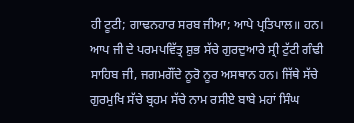ਹੀ ਟੂਟੀ; ਗਾਢਨਹਾਰ ਸਰਬ ਜੀਆ; ਆਪੇ ਪ੍ਰਤਿਪਾਲ॥ ਹਨ। ਆਪ ਜੀ ਦੇ ਪਰਮਪਵਿੱਤ੍ਰ ਸ਼ੁਭ ਸੱਚੇ ਗੁਰਦੁਆਰੇ ਸ੍ਰੀ ਟੁੱਟੀ ਗੰਢੀ ਸਾਹਿਬ ਜੀ, ਜਗਮਗੌਂਦੇ ਨੂਰੋ ਨੂਰ ਅਸਥਾਨ ਹਨ। ਜਿੱਥੇ ਸੱਚੇ ਗੁਰਮੁਖਿ ਸੱਚੇ ਬ੍ਰਹਮ ਸੱਚੇ ਨਾਮ ਰਸੀਏ ਬਾਬੇ ਮਹਾਂ ਸਿੰਘ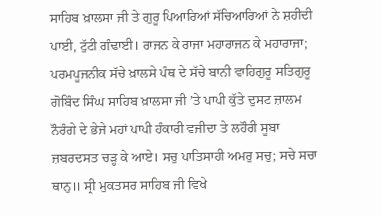ਸਾਹਿਬ ਖ਼ਾਲਸਾ ਜੀ ਤੇ ਗੁਰੂ ਪਿਆਰਿਆਂ ਸੱਚਿਆਰਿਆਂ ਨੇ ਸ਼ਹੀਦੀ ਪਾਈ, ਟੁੱਟੀ ਗੰਢਾਈ। ਰਾਜਨ ਕੇ ਰਾਜਾ ਮਹਾਰਾਜਨ ਕੇ ਮਹਾਰਾਜਾ; ਪਰਮਪੂਜਨੀਕ ਸੱਚੇ ਖ਼ਾਲਸੇ ਪੰਥ ਦੇ ਸੱਚੇ ਬਾਨੀ ਵਾਹਿਗੁਰੂ ਸਤਿਗੁਰੂ ਗੋਬਿੰਦ ਸਿੰਘ ਸਾਹਿਬ ਖ਼ਾਲਸਾ ਜੀ ’ਤੇ ਪਾਪੀ ਕੁੱਤੇ ਦੁਸਟ ਜ਼ਾਲਮ ਨੌਰੰਗੇ ਦੇ ਭੇਜੇ ਮਹਾਂ ਪਾਪੀ ਹੰਕਾਰੀ ਵਜੀਦਾ ਤੇ ਲਹੌਰੀ ਸੂਬਾ ਜ਼ਬਰਦਸਤ ਚੜ੍ਹ ਕੇ ਆਏ। ਸਚੁ ਪਾਤਿਸਾਹੀ ਅਮਰੁ ਸਚੁ; ਸਚੇ ਸਚਾ ਥਾਨੁ॥ ਸ੍ਰੀ ਮੁਕਤਸਰ ਸਾਹਿਬ ਜੀ ਵਿਖੇ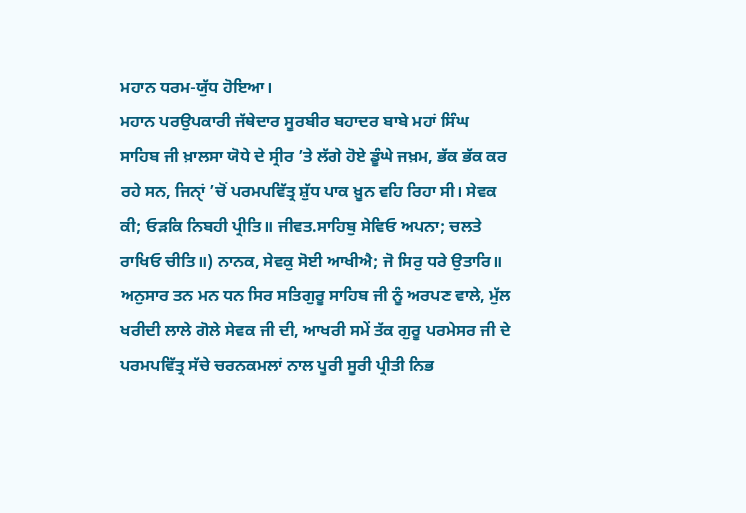ਮਹਾਨ ਧਰਮ-ਯੁੱਧ ਹੋਇਆ।
ਮਹਾਨ ਪਰਉਪਕਾਰੀ ਜੱਥੇਦਾਰ ਸੂਰਬੀਰ ਬਹਾਦਰ ਬਾਬੇ ਮਹਾਂ ਸਿੰਘ ਸਾਹਿਬ ਜੀ ਖ਼ਾਲਸਾ ਯੋਧੇ ਦੇ ਸ੍ਰੀਰ ’ਤੇ ਲੱਗੇ ਹੋਏ ਡੂੰਘੇ ਜਖ਼ਮ, ਭੱਕ ਭੱਕ ਕਰ ਰਹੇ ਸਨ, ਜਿਨੑਾਂ ’ਚੋਂ ਪਰਮਪਵਿੱਤ੍ਰ ਸ਼ੁੱਧ ਪਾਕ ਖ਼ੂਨ ਵਹਿ ਰਿਹਾ ਸੀ। ਸੇਵਕ ਕੀ; ਓੜਕਿ ਨਿਬਹੀ ਪ੍ਰੀਤਿ॥ ਜੀਵਤ.ਸਾਹਿਬੁ ਸੇਵਿਓ ਅਪਨਾ; ਚਲਤੇ ਰਾਖਿਓ ਚੀਤਿ॥) ਨਾਨਕ, ਸੇਵਕੁ ਸੋਈ ਆਖੀਐ; ਜੋ ਸਿਰੁ ਧਰੇ ਉਤਾਰਿ॥ ਅਨੁਸਾਰ ਤਨ ਮਨ ਧਨ ਸਿਰ ਸਤਿਗੁਰੂ ਸਾਹਿਬ ਜੀ ਨੂੰ ਅਰਪਣ ਵਾਲੇ, ਮੁੱਲ ਖਰੀਦੀ ਲਾਲੇ ਗੋਲੇ ਸੇਵਕ ਜੀ ਦੀ, ਆਖਰੀ ਸਮੇਂ ਤੱਕ ਗੁਰੂ ਪਰਮੇਸਰ ਜੀ ਦੇ ਪਰਮਪਵਿੱਤ੍ਰ ਸੱਚੇ ਚਰਨਕਮਲਾਂ ਨਾਲ ਪੂਰੀ ਸੂਰੀ ਪ੍ਰੀਤੀ ਨਿਭ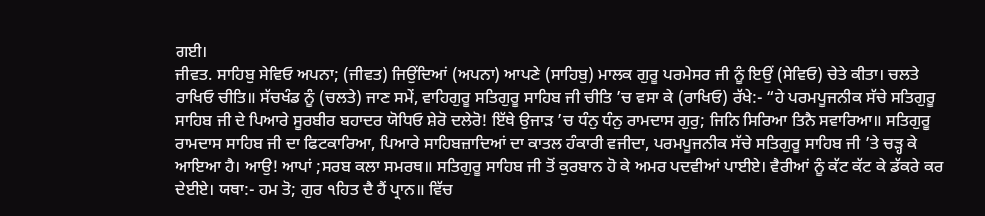ਗਈ।
ਜੀਵਤ. ਸਾਹਿਬੁ ਸੇਵਿਓ ਅਪਨਾ; (ਜੀਵਤ) ਜਿਉਂਦਿਆਂ (ਅਪਨਾ) ਆਪਣੇ (ਸਾਹਿਬੁ) ਮਾਲਕ ਗੁਰੂ ਪਰਮੇਸਰ ਜੀ ਨੂੰ ਇਉਂ (ਸੇਵਿਓ) ਚੇਤੇ ਕੀਤਾ। ਚਲਤੇ ਰਾਖਿਓ ਚੀਤਿ॥ ਸੱਚਖੰਡ ਨੂੰ (ਚਲਤੇ) ਜਾਣ ਸਮੇਂ, ਵਾਹਿਗੁਰੂ ਸਤਿਗੁਰੂ ਸਾਹਿਬ ਜੀ ਚੀਤਿ ’ਚ ਵਸਾ ਕੇ (ਰਾਖਿਓ) ਰੱਖੇ:- “ਹੇ ਪਰਮਪੂਜਨੀਕ ਸੱਚੇ ਸਤਿਗੁਰੂ ਸਾਹਿਬ ਜੀ ਦੇ ਪਿਆਰੇ ਸੂਰਬੀਰ ਬਹਾਦਰ ਯੋਧਿਓ ਸ਼ੇਰੋ ਦਲੇਰੋ! ਇੱਥੇ ਉਜਾੜ ’ਚ ਧੰਨੁ ਧੰਨੁ ਰਾਮਦਾਸ ਗੁਰੁ; ਜਿਨਿ ਸਿਰਿਆ ਤਿਨੈ ਸਵਾਰਿਆ॥ ਸਤਿਗੁਰੂ ਰਾਮਦਾਸ ਸਾਹਿਬ ਜੀ ਦਾ ਫਿਟਕਾਰਿਆ, ਪਿਆਰੇ ਸਾਹਿਬਜ਼ਾਦਿਆਂ ਦਾ ਕਾਤਲ ਹੰਕਾਰੀ ਵਜੀਦਾ, ਪਰਮਪੂਜਨੀਕ ਸੱਚੇ ਸਤਿਗੁਰੂ ਸਾਹਿਬ ਜੀ ’ਤੇ ਚੜ੍ਹ ਕੇ ਆਇਆ ਹੈ। ਆਉ! ਆਪਾਂ ;ਸਰਬ ਕਲਾ ਸਮਰਥ॥ ਸਤਿਗੁਰੂ ਸਾਹਿਬ ਜੀ ਤੋਂ ਕੁਰਬਾਨ ਹੋ ਕੇ ਅਮਰ ਪਦਵੀਆਂ ਪਾਈਏ। ਵੈਰੀਆਂ ਨੂੰ ਕੱਟ ਕੱਟ ਕੇ ਡੱਕਰੇ ਕਰ ਦੇਈਏ। ਯਥਾ:- ਹਮ ਤੋ; ਗੁਰ ੧ਹਿਤ ਦੈ ਹੈਂ ਪ੍ਰਾਨ॥ ਵਿੱਚ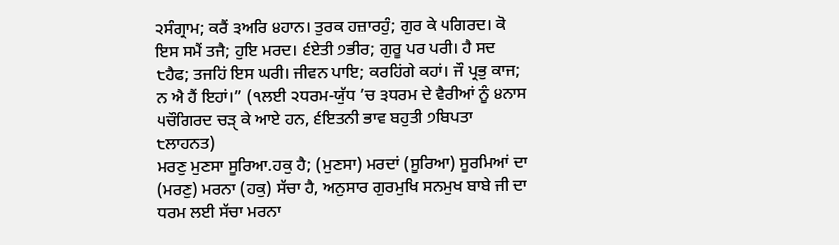੨ਸੰਗ੍ਰਾਮ; ਕਰੈਂ ੩ਅਰਿ ੪ਹਾਨ। ਤੁਰਕ ਹਜ਼ਾਰਹੁੰ; ਗੁਰ ਕੇ ੫ਗਿਰਦ। ਕੋ ਇਸ ਸਮੈਂ ਤਜੈ; ਹੁਇ ਮਰਦ। ੬ਏਤੀ ੭ਭੀਰ; ਗੁਰੂ ਪਰ ਪਰੀ। ਹੈ ਸਦ ੮ਹੈਫ; ਤਜਹਿਂ ਇਸ ਘਰੀ। ਜੀਵਨ ਪਾਇ; ਕਰਹਿਂਗੇ ਕਹਾਂ। ਜੌ ਪ੍ਰਭੁ ਕਾਜ; ਨ ਐ ਹੈਂ ਇਹਾਂ।” (੧ਲਈ ੨ਧਰਮ-ਯੁੱਧ ’ਚ ੩ਧਰਮ ਦੇ ਵੈਰੀਆਂ ਨੂੰ ੪ਨਾਸ ੫ਚੌਗਿਰਦ ਚੜੑ ਕੇ ਆਏ ਹਨ, ੬ਇਤਨੀ ਭਾਵ ਬਹੁਤੀ ੭ਬਿਪਤਾ ੮ਲਾਹਨਤ)
ਮਰਣੁ ਮੁਣਸਾ ਸੂਰਿਆ.ਹਕੁ ਹੈ; (ਮੁਣਸਾ) ਮਰਦਾਂ (ਸੂਰਿਆ) ਸੂਰਮਿਆਂ ਦਾ (ਮਰਣੁ) ਮਰਨਾ (ਹਕੁ) ਸੱਚਾ ਹੈ, ਅਨੁਸਾਰ ਗੁਰਮੁਖਿ ਸਨਮੁਖ ਬਾਬੇ ਜੀ ਦਾ ਧਰਮ ਲਈ ਸੱਚਾ ਮਰਨਾ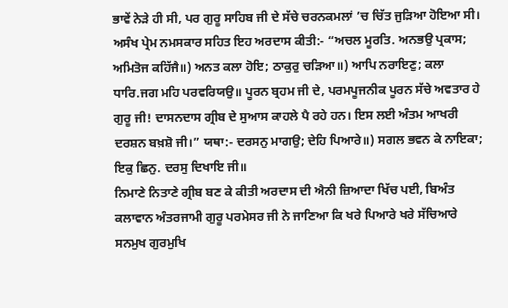ਭਾਵੇਂ ਨੇੜੇ ਹੀ ਸੀ, ਪਰ ਗੁਰੂ ਸਾਹਿਬ ਜੀ ਦੇ ਸੱਚੇ ਚਰਨਕਮਲਾਂ ’ਚ ਚਿੱਤ ਜੁੜਿਆ ਹੋਇਆ ਸੀ। ਅਸੰਖ ਪ੍ਰੇਮ ਨਮਸਕਾਰ ਸਹਿਤ ਇਹ ਅਰਦਾਸ ਕੀਤੀ:- “ਅਚਲ ਮੂਰਤਿ. ਅਨਭਉ ਪ੍ਰਕਾਸ; ਅਮਿਤੋਜ ਕਹਿੱਜੈ॥) ਅਨਤ ਕਲਾ ਹੋਇ; ਠਾਕੁਰੁ ਚੜਿਆ॥) ਆਪਿ ਨਰਾਇਣੁ; ਕਲਾ ਧਾਰਿ.ਜਗ ਮਹਿ ਪਰਵਰਿਯਉ॥ ਪੂਰਨ ਬ੍ਰਹਮ ਜੀ ਦੇ, ਪਰਮਪੂਜਨੀਕ ਪੂਰਨ ਸੱਚੇ ਅਵਤਾਰ ਹੇ ਗੁਰੂ ਜੀ! ਦਾਸਨਦਾਸ ਗ੍ਰੀਬ ਦੇ ਸੁਆਸ ਕਾਹਲੇ ਪੈ ਰਹੇ ਹਨ। ਇਸ ਲਈ ਅੰਤਮ ਆਖਰੀ ਦਰਸ਼ਨ ਬਖ਼ਸ਼ੋ ਜੀ।” ਯਥਾ:- ਦਰਸਨੁ ਮਾਗਉ; ਦੇਹਿ ਪਿਆਰੇ॥) ਸਗਲ ਭਵਨ ਕੇ ਨਾਇਕਾ; ਇਕੁ ਛਿਨੁ. ਦਰਸੁ ਦਿਖਾਇ ਜੀ॥
ਨਿਮਾਣੇ ਨਿਤਾਣੇ ਗ੍ਰੀਬ ਬਣ ਕੇ ਕੀਤੀ ਅਰਦਾਸ ਦੀ ਐਨੀ ਜ਼ਿਆਦਾ ਖਿੱਚ ਪਈ, ਬਿਅੰਤ ਕਲਾਵਾਨ ਅੰਤਰਜਾਮੀ ਗੁਰੂ ਪਰਮੇਸਰ ਜੀ ਨੇ ਜਾਣਿਆ ਕਿ ਖਰੇ ਪਿਆਰੇ ਖਰੇ ਸੱਚਿਆਰੇ ਸਨਮੁਖ ਗੁਰਮੁਖਿ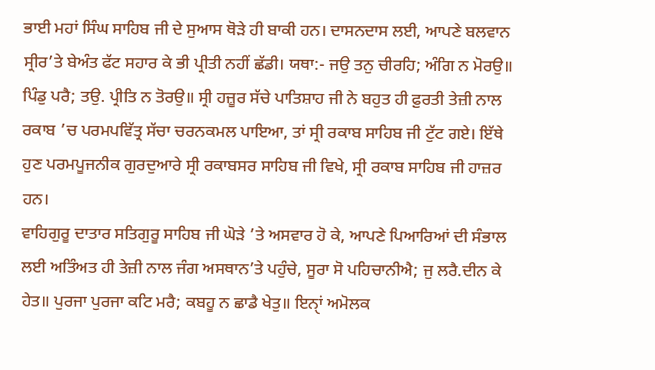ਭਾਈ ਮਹਾਂ ਸਿੰਘ ਸਾਹਿਬ ਜੀ ਦੇ ਸੁਆਸ ਥੋੜੇ ਹੀ ਬਾਕੀ ਹਨ। ਦਾਸਨਦਾਸ ਲਈ, ਆਪਣੇ ਬਲਵਾਨ ਸ੍ਰੀਰ’ਤੇ ਬੇਅੰਤ ਫੱਟ ਸਹਾਰ ਕੇ ਭੀ ਪ੍ਰੀਤੀ ਨਹੀਂ ਛੱਡੀ। ਯਥਾ:- ਜਉ ਤਨੁ ਚੀਰਹਿ; ਅੰਗਿ ਨ ਮੋਰਉ॥ ਪਿੰਡੁ ਪਰੈ; ਤਉ. ਪ੍ਰੀਤਿ ਨ ਤੋਰਉ॥ ਸ੍ਰੀ ਹਜ਼ੂਰ ਸੱਚੇ ਪਾਤਿਸ਼ਾਹ ਜੀ ਨੇ ਬਹੁਤ ਹੀ ਫ਼ੁਰਤੀ ਤੇਜ਼ੀ ਨਾਲ ਰਕਾਬ ’ਚ ਪਰਮਪਵਿੱਤ੍ਰ ਸੱਚਾ ਚਰਨਕਮਲ ਪਾਇਆ, ਤਾਂ ਸ੍ਰੀ ਰਕਾਬ ਸਾਹਿਬ ਜੀ ਟੁੱਟ ਗਏ। ਇੱਥੇ ਹੁਣ ਪਰਮਪੂਜਨੀਕ ਗੁਰਦੁਆਰੇ ਸ੍ਰੀ ਰਕਾਬਸਰ ਸਾਹਿਬ ਜੀ ਵਿਖੇ, ਸ੍ਰੀ ਰਕਾਬ ਸਾਹਿਬ ਜੀ ਹਾਜ਼ਰ ਹਨ।
ਵਾਹਿਗੁਰੂ ਦਾਤਾਰ ਸਤਿਗੁਰੂ ਸਾਹਿਬ ਜੀ ਘੋੜੇ ’ਤੇ ਅਸਵਾਰ ਹੋ ਕੇ, ਆਪਣੇ ਪਿਆਰਿਆਂ ਦੀ ਸੰਭਾਲ ਲਈ ਅਤਿੰਅਤ ਹੀ ਤੇਜ਼ੀ ਨਾਲ ਜੰਗ ਅਸਥਾਨ’ਤੇ ਪਹੁੰਚੇ, ਸੂਰਾ ਸੋ ਪਹਿਚਾਨੀਐ; ਜੁ ਲਰੈ.ਦੀਨ ਕੇ ਹੇਤ॥ ਪੁਰਜਾ ਪੁਰਜਾ ਕਟਿ ਮਰੈ; ਕਬਹੂ ਨ ਛਾਡੈ ਖੇਤੁ॥ ਇਨੑਾਂ ਅਮੋਲਕ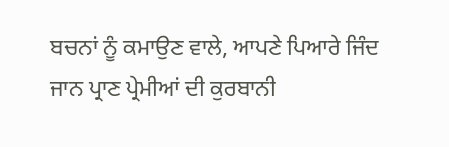ਬਚਨਾਂ ਨੂੰ ਕਮਾਉਣ ਵਾਲੇ, ਆਪਣੇ ਪਿਆਰੇ ਜਿੰਦ ਜਾਨ ਪ੍ਰਾਣ ਪ੍ਰੇਮੀਆਂ ਦੀ ਕੁਰਬਾਨੀ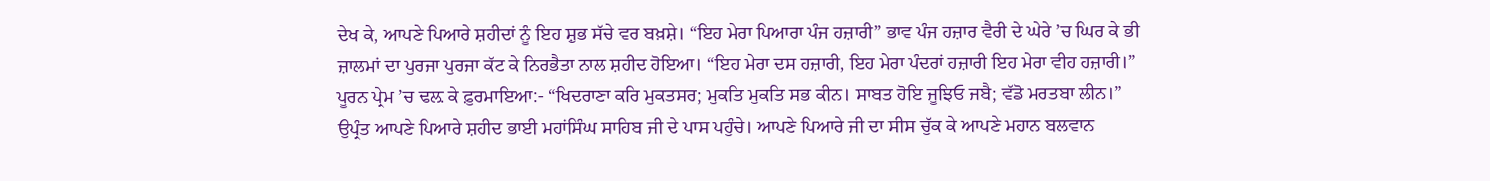ਦੇਖ ਕੇ, ਆਪਣੇ ਪਿਆਰੇ ਸ਼ਹੀਦਾਂ ਨੂੰ ਇਹ ਸ਼ੁਭ ਸੱਚੇ ਵਰ ਬਖ਼ਸ਼ੇ। “ਇਹ ਮੇਰਾ ਪਿਆਰਾ ਪੰਜ ਹਜ਼ਾਰੀ” ਭਾਵ ਪੰਜ ਹਜ਼ਾਰ ਵੈਰੀ ਦੇ ਘੇਰੇ ’ਚ ਘਿਰ ਕੇ ਭੀ ਜ਼ਾਲਮਾਂ ਦਾ ਪੁਰਜਾ ਪੁਰਜਾ ਕੱਟ ਕੇ ਨਿਰਭੈਤਾ ਨਾਲ ਸ਼ਹੀਦ ਹੋਇਆ। “ਇਹ ਮੇਰਾ ਦਸ ਹਜ਼ਾਰੀ, ਇਹ ਮੇਰਾ ਪੰਦਰਾਂ ਹਜ਼ਾਰੀ ਇਹ ਮੇਰਾ ਵੀਹ ਹਜ਼ਾਰੀ।”
ਪੂਰਨ ਪ੍ਰੇਮ ’ਚ ਢਲ਼ ਕੇ ਫ਼ੁਰਮਾਇਆ:- “ਖਿਦਰਾਣਾ ਕਰਿ ਮੁਕਤਸਰ; ਮੁਕਤਿ ਮੁਕਤਿ ਸਭ ਕੀਨ। ਸਾਬਤ ਹੋਇ ਜੂਝਿਓ ਜਬੈ; ਵੱਡੋ ਮਰਤਬਾ ਲੀਨ।” ਉਪ੍ਰੰਤ ਆਪਣੇ ਪਿਆਰੇ ਸ਼ਹੀਦ ਭਾਈ ਮਹਾਂਸਿੰਘ ਸਾਹਿਬ ਜੀ ਦੇ ਪਾਸ ਪਹੁੰਚੇ। ਆਪਣੇ ਪਿਆਰੇ ਜੀ ਦਾ ਸੀਸ ਚੁੱਕ ਕੇ ਆਪਣੇ ਮਹਾਨ ਬਲਵਾਨ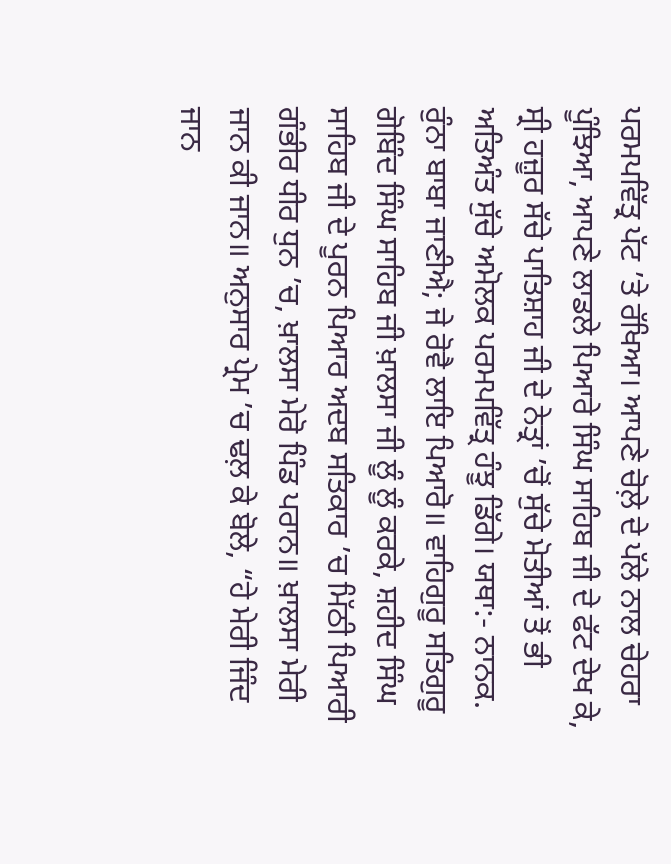ਪਰਮਪਵਿੱਤ੍ਰ ਪੱਟ ’ਤੇ ਰੱਖਿਆ। ਆਪਣੇ ਚੋਲ਼ੇ ਦੇ ਪੱਲੇ ਨਾਲ ਚੇਹਰਾ ਪੂੰਝਿਆ, ਆਪਣੇ ਲਾਡਲੇ ਪਿਆਰੇ ਸਿੰਘ ਸਾਹਿਬ ਜੀ ਦੇ ਫੱਟ ਦੇਖ ਕੇ, ਸ੍ਰੀ ਹਜ਼ੂਰ ਸੱਚੇ ਪਾਤਿਸ਼ਾਹ ਜੀ ਦੇ ਨੇਤ੍ਰਾਂ ’ਚੋਂ ਸੁੱਚੇ ਮੋਤੀਆਂ ਤੋਂ ਭੀ ਅਤਿਅੰਤ ਸੁੱਚੇ ਅਮੋਲਕ ਪਰਮਪਵਿੱਤ੍ਰ ਹੰਝੂ ਡਿੱਗੇ। ਯਥਾ:- ਨਾਨਕ. ਰੁੰਨਾ ਬਾਬਾ ਜਾਣੀਐ; ਜੇ ਰੋਵੈ ਲਾਇ ਪਿਆਰੋ॥ ਵਾਹਿਗੁਰੂ ਸਤਿਗੁਰੂ ਗੋਬਿੰਦ ਸਿੰਘ ਸਾਹਿਬ ਜੀ ਖ਼ਾਲਸਾ ਜੀ ਲੂੰ ਲੂੰ ਕਰਕੇ, ਸ਼ਹੀਦ ਸਿੰਘ ਸਾਹਿਬ ਜੀ ਦੇ ਪੂਰਨ ਪਿਆਰ ਅਦਬ ਸਤਿਕਾਰ ’ਚ ਮਿੱਠੀ ਪਿਆਰੀ ਗੰਭੀਰ ਧੀਰ ਧੁਨ ’ਚ, ਖ਼ਾਲਸਾ ਮੇਰੋ ਪਿੰਡ ਪਰਾਨ॥ ਖ਼ਾਲਸਾ ਮੇਰੀ ਜਾਨ ਕੀ ਜਾਨ॥ ਅਨੁਸਾਰ ਪ੍ਰੇਮ ’ਚ ਢਲ਼ ਕੇ ਬੋਲੇ, “ਹੇ ਮੇਰੀ ਜਿੰਦ ਜਾਨ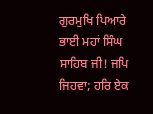ਗੁਰਮੁਖਿ ਪਿਆਰੇ ਭਾਈ ਮਹਾਂ ਸਿੰਘ ਸਾਹਿਬ ਜੀ! ਜਪਿ ਜਿਹਵਾ; ਹਰਿ ਏਕ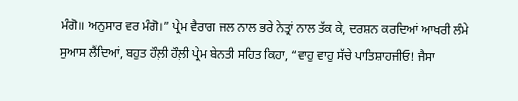ਮੰਗੋ॥ ਅਨੁਸਾਰ ਵਰ ਮੰਗੋ।” ਪ੍ਰੇਮ ਵੈਰਾਗ ਜਲ ਨਾਲ ਭਰੇ ਨੇਤ੍ਰਾਂ ਨਾਲ ਤੱਕ ਕੇ, ਦਰਸ਼ਨ ਕਰਦਿਆਂ ਆਖਰੀ ਲੰਮੇ ਸੁਆਸ ਲੈਂਦਿਆਂ, ਬਹੁਤ ਹੌਲ਼ੀ ਹੌਲ਼ੀ ਪ੍ਰੇਮ ਬੇਨਤੀ ਸਹਿਤ ਕਿਹਾ, “ਵਾਹੁ ਵਾਹੁ ਸੱਚੇ ਪਾਤਿਸ਼ਾਹਜੀਓ! ਜੈਸਾ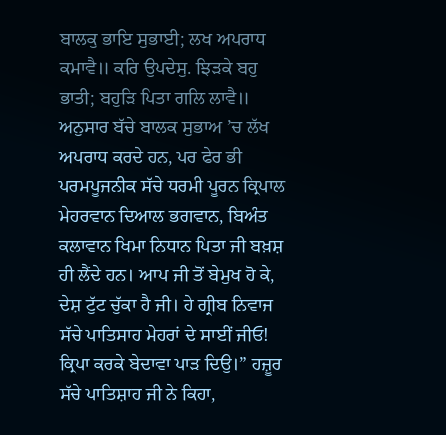ਬਾਲਕੁ ਭਾਇ ਸੁਭਾਈ; ਲਖ ਅਪਰਾਧ ਕਮਾਵੈ॥ ਕਰਿ ਉਪਦੇਸੁ. ਝਿੜਕੇ ਬਹੁ ਭਾਤੀ; ਬਹੁੜਿ ਪਿਤਾ ਗਲਿ ਲਾਵੈ॥ ਅਨੁਸਾਰ ਬੱਚੇ ਬਾਲਕ ਸੁਭਾਅ ’ਚ ਲੱਖ ਅਪਰਾਧ ਕਰਦੇ ਹਨ, ਪਰ ਫੇਰ ਭੀ ਪਰਮਪੂਜਨੀਕ ਸੱਚੇ ਧਰਮੀ ਪੂਰਨ ਕ੍ਰਿਪਾਲ ਮੇਹਰਵਾਨ ਦਿਆਲ ਭਗਵਾਨ, ਬਿਅੰਤ ਕਲਾਵਾਨ ਖਿਮਾ ਨਿਧਾਨ ਪਿਤਾ ਜੀ ਬਖ਼ਸ਼ ਹੀ ਲੈਂਦੇ ਹਨ। ਆਪ ਜੀ ਤੋਂ ਬੇਮੁਖ ਹੋ ਕੇ, ਦੇਸ਼ ਟੁੱਟ ਚੁੱਕਾ ਹੈ ਜੀ। ਹੇ ਗ੍ਰੀਬ ਨਿਵਾਜ ਸੱਚੇ ਪਾਤਿਸਾਹ ਮੇਹਰਾਂ ਦੇ ਸਾਈਂ ਜੀਓ! ਕ੍ਰਿਪਾ ਕਰਕੇ ਬੇਦਾਵਾ ਪਾੜ ਦਿਉ।” ਹਜ਼ੂਰ ਸੱਚੇ ਪਾਤਿਸ਼ਾਹ ਜੀ ਨੇ ਕਿਹਾ,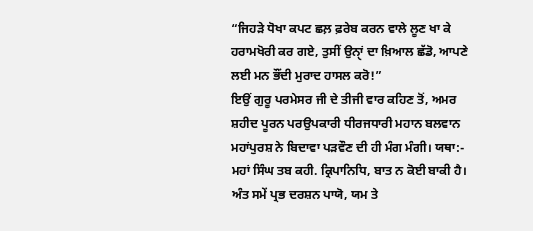“ਜਿਹੜੇ ਧੋਖਾ ਕਪਟ ਛਲ਼ ਫ਼ਰੇਬ ਕਰਨ ਵਾਲੇ ਲੂਣ ਖਾ ਕੇ ਹਰਾਮਖੋਰੀ ਕਰ ਗਏ, ਤੁਸੀਂ ਉਨੑਾਂ ਦਾ ਖ਼ਿਆਲ ਛੱਡੋ, ਆਪਣੇ ਲਈ ਮਨ ਭੌਂਦੀ ਮੁਰਾਦ ਹਾਸਲ ਕਰੋ!”
ਇਉਂ ਗੁਰੂ ਪਰਮੇਸਰ ਜੀ ਦੇ ਤੀਜੀ ਵਾਰ ਕਹਿਣ ਤੋਂ, ਅਮਰ ਸ਼ਹੀਦ ਪੂਰਨ ਪਰਉਪਕਾਰੀ ਧੀਰਜਧਾਰੀ ਮਹਾਨ ਬਲਵਾਨ ਮਹਾਂਪੁਰਸ਼ ਨੇ ਬਿਦਾਵਾ ਪੜਵੌਣ ਦੀ ਹੀ ਮੰਗ ਮੰਗੀ। ਯਥਾ:- ਮਹਾਂ ਸਿੰਘ ਤਬ ਕਹੀ. ਕ੍ਰਿਪਾਨਿਧਿ, ਬਾਤ ਨ ਕੋਈ ਬਾਕੀ ਹੈ। ਅੰਤ ਸਮੇਂ ਪ੍ਰਭ ਦਰਸ਼ਨ ਪਾਯੋ, ਯਮ ਤੇ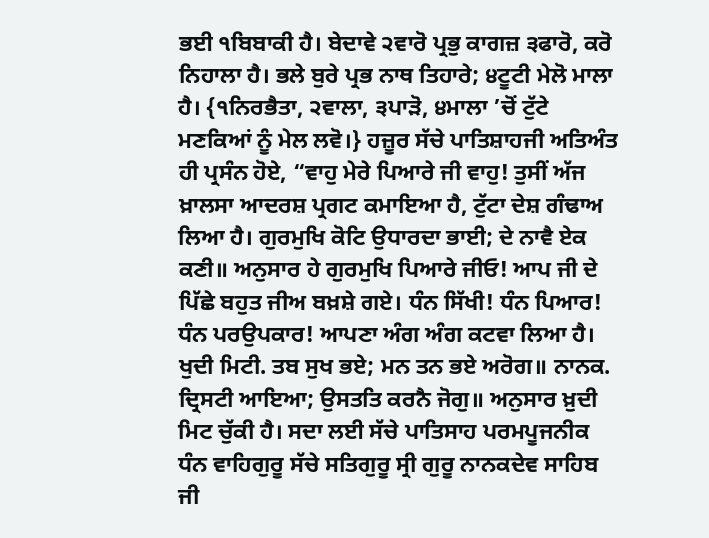ਭਈ ੧ਬਿਬਾਕੀ ਹੈ। ਬੇਦਾਵੇ ੨ਵਾਰੋ ਪ੍ਰਭੁ ਕਾਗਜ਼ ੩ਫਾਰੋ, ਕਰੋ ਨਿਹਾਲਾ ਹੈ। ਭਲੇ ਬੁਰੇ ਪ੍ਰਭ ਨਾਥ ਤਿਹਾਰੇ; ੪ਟੂਟੀ ਮੇਲੋ ਮਾਲਾ ਹੈ। {੧ਨਿਰਭੈਤਾ, ੨ਵਾਲਾ, ੩ਪਾੜੋ, ੪ਮਾਲਾ ’ਚੋਂ ਟੁੱਟੇ ਮਣਕਿਆਂ ਨੂੰ ਮੇਲ ਲਵੋ।} ਹਜ਼ੂਰ ਸੱਚੇ ਪਾਤਿਸ਼ਾਹਜੀ ਅਤਿਅੰਤ ਹੀ ਪ੍ਰਸੰਨ ਹੋਏ, “ਵਾਹੁ ਮੇਰੇ ਪਿਆਰੇ ਜੀ ਵਾਹੁ! ਤੁਸੀਂ ਅੱਜ ਖ਼ਾਲਸਾ ਆਦਰਸ਼ ਪ੍ਰਗਟ ਕਮਾਇਆ ਹੈ, ਟੁੱਟਾ ਦੇਸ਼ ਗੰਢਾਅ ਲਿਆ ਹੈ। ਗੁਰਮੁਖਿ ਕੋਟਿ ਉਧਾਰਦਾ ਭਾਈ; ਦੇ ਨਾਵੈ ਏਕ ਕਣੀ॥ ਅਨੁਸਾਰ ਹੇ ਗੁਰਮੁਖਿ ਪਿਆਰੇ ਜੀਓ! ਆਪ ਜੀ ਦੇ ਪਿੱਛੇ ਬਹੁਤ ਜੀਅ ਬਖ਼ਸ਼ੇ ਗਏ। ਧੰਨ ਸਿੱਖੀ! ਧੰਨ ਪਿਆਰ! ਧੰਨ ਪਰਉਪਕਾਰ! ਆਪਣਾ ਅੰਗ ਅੰਗ ਕਟਵਾ ਲਿਆ ਹੈ। ਖੁਦੀ ਮਿਟੀ. ਤਬ ਸੁਖ ਭਏ; ਮਨ ਤਨ ਭਏ ਅਰੋਗ॥ ਨਾਨਕ. ਦ੍ਰਿਸਟੀ ਆਇਆ; ਉਸਤਤਿ ਕਰਨੈ ਜੋਗੁ॥ ਅਨੁਸਾਰ ਖ਼ੁਦੀ ਮਿਟ ਚੁੱਕੀ ਹੈ। ਸਦਾ ਲਈ ਸੱਚੇ ਪਾਤਿਸਾਹ ਪਰਮਪੂਜਨੀਕ ਧੰਨ ਵਾਹਿਗੁਰੂ ਸੱਚੇ ਸਤਿਗੁਰੂ ਸ੍ਰੀ ਗੁਰੂ ਨਾਨਕਦੇਵ ਸਾਹਿਬ ਜੀ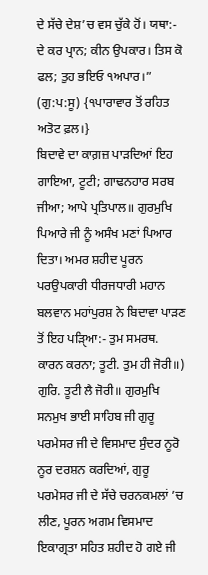ਦੇ ਸੱਚੇ ਦੇਸ਼’ਚ ਵਸ ਚੁੱਕੇ ਹੋਂ। ਯਥਾ:- ਦੇ ਕਰ ਪ੍ਰਾਨ; ਕੀਨ ਉਪਕਾਰ। ਤਿਸ ਕੋ ਫਲ; ਤੁਹ ਭਇਓ ੧ਅਪਾਰ।” (ਗੁ:ਪ:ਸੂ) {੧ਪਾਰਾਵਾਰ ਤੋਂ ਰਹਿਤ ਅਤੋਟ ਫ਼ਲ।}
ਬਿਦਾਵੇ ਦਾ ਕਾਗ਼ਜ਼ ਪਾੜਦਿਆਂ ਇਹ ਗਾਇਆ, ਟੂਟੀ; ਗਾਢਨਹਾਰ ਸਰਬ ਜੀਆ; ਆਪੇ ਪ੍ਰਤਿਪਾਲ॥ ਗੁਰਮੁਖਿ ਪਿਆਰੇ ਜੀ ਨੂੰ ਅਸੰਖ ਮਣਾਂ ਪਿਆਰ ਦਿਤਾ। ਅਮਰ ਸ਼ਹੀਦ ਪੂਰਨ ਪਰਉਪਕਾਰੀ ਧੀਰਜਧਾਰੀ ਮਹਾਨ ਬਲਵਾਨ ਮਹਾਂਪੁਰਸ਼ ਨੇ ਬਿਦਾਵਾ ਪਾੜਣ ਤੋਂ ਇਹ ਪੜਿੑਆ:- ਤੁਮ ਸਮਰਥ. ਕਾਰਨ ਕਰਨਾ; ਤੂਟੀ. ਤੁਮ ਹੀ ਜੋਰੀ॥) ਗੁਰਿ. ਤੂਟੀ ਲੈ ਜੋਰੀ॥ ਗੁਰਮੁਖਿ ਸਨਮੁਖ ਭਾਈ ਸਾਹਿਬ ਜੀ ਗੁਰੂ ਪਰਮੇਸਰ ਜੀ ਦੇ ਵਿਸਮਾਦ ਸੁੰਦਰ ਨੂਰੋ ਨੂਰ ਦਰਸ਼ਨ ਕਰਦਿਆਂ, ਗੁਰੂ ਪਰਮੇਸਰ ਜੀ ਦੇ ਸੱਚੇ ਚਰਨਕਮਲਾਂ ’ਚ ਲੀਣ, ਪੂਰਨ ਅਗਮ ਵਿਸਮਾਦ ਇਕਾਗ੍ਰਤਾ ਸਹਿਤ ਸ਼ਹੀਦ ਹੋ ਗਏ ਜੀ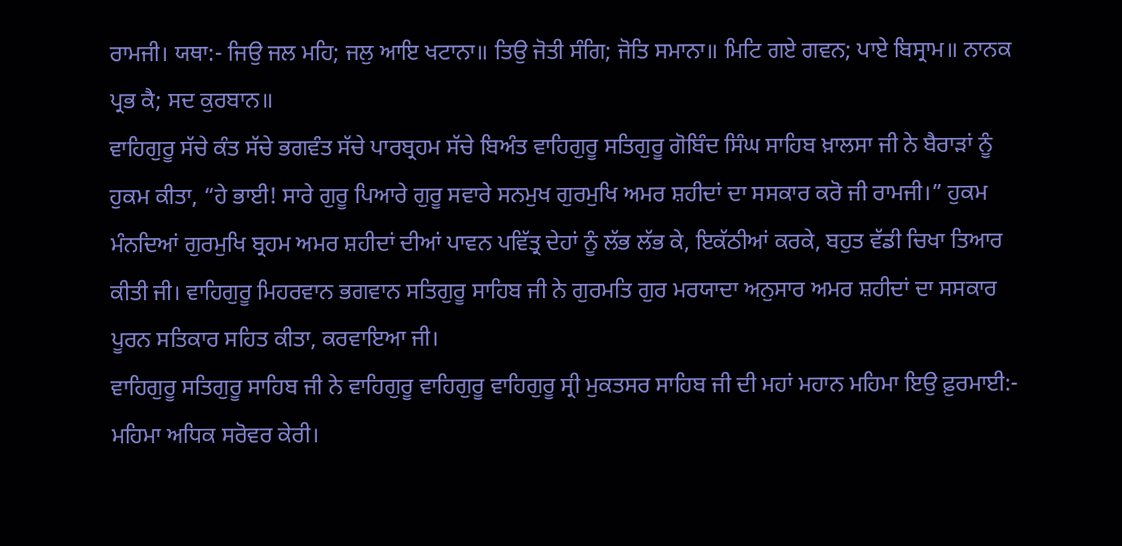ਰਾਮਜੀ। ਯਥਾ:- ਜਿਉ ਜਲ ਮਹਿ; ਜਲੁ ਆਇ ਖਟਾਨਾ॥ ਤਿਉ ਜੋਤੀ ਸੰਗਿ; ਜੋਤਿ ਸਮਾਨਾ॥ ਮਿਟਿ ਗਏ ਗਵਨ; ਪਾਏ ਬਿਸ੍ਰਾਮ॥ ਨਾਨਕ ਪ੍ਰਭ ਕੈ; ਸਦ ਕੁਰਬਾਨ॥
ਵਾਹਿਗੁਰੂ ਸੱਚੇ ਕੰਤ ਸੱਚੇ ਭਗਵੰਤ ਸੱਚੇ ਪਾਰਬ੍ਰਹਮ ਸੱਚੇ ਬਿਅੰਤ ਵਾਹਿਗੁਰੂ ਸਤਿਗੁਰੂ ਗੋਬਿੰਦ ਸਿੰਘ ਸਾਹਿਬ ਖ਼ਾਲਸਾ ਜੀ ਨੇ ਬੈਰਾੜਾਂ ਨੂੰ ਹੁਕਮ ਕੀਤਾ, “ਹੇ ਭਾਈ! ਸਾਰੇ ਗੁਰੂ ਪਿਆਰੇ ਗੁਰੂ ਸਵਾਰੇ ਸਨਮੁਖ ਗੁਰਮੁਖਿ ਅਮਰ ਸ਼ਹੀਦਾਂ ਦਾ ਸਸਕਾਰ ਕਰੋ ਜੀ ਰਾਮਜੀ।” ਹੁਕਮ ਮੰਨਦਿਆਂ ਗੁਰਮੁਖਿ ਬ੍ਰਹਮ ਅਮਰ ਸ਼ਹੀਦਾਂ ਦੀਆਂ ਪਾਵਨ ਪਵਿੱਤ੍ਰ ਦੇਹਾਂ ਨੂੰ ਲੱਭ ਲੱਭ ਕੇ, ਇਕੱਠੀਆਂ ਕਰਕੇ, ਬਹੁਤ ਵੱਡੀ ਚਿਖਾ ਤਿਆਰ ਕੀਤੀ ਜੀ। ਵਾਹਿਗੁਰੂ ਮਿਹਰਵਾਨ ਭਗਵਾਨ ਸਤਿਗੁਰੂ ਸਾਹਿਬ ਜੀ ਨੇ ਗੁਰਮਤਿ ਗੁਰ ਮਰਯਾਦਾ ਅਨੁਸਾਰ ਅਮਰ ਸ਼ਹੀਦਾਂ ਦਾ ਸਸਕਾਰ ਪੂਰਨ ਸਤਿਕਾਰ ਸਹਿਤ ਕੀਤਾ, ਕਰਵਾਇਆ ਜੀ।
ਵਾਹਿਗੁਰੂ ਸਤਿਗੁਰੂ ਸਾਹਿਬ ਜੀ ਨੇ ਵਾਹਿਗੁਰੂ ਵਾਹਿਗੁਰੂ ਵਾਹਿਗੁਰੂ ਸ੍ਰੀ ਮੁਕਤਸਰ ਸਾਹਿਬ ਜੀ ਦੀ ਮਹਾਂ ਮਹਾਨ ਮਹਿਮਾ ਇਉ ਫ਼ੁਰਮਾਈ:- ਮਹਿਮਾ ਅਧਿਕ ਸਰੋਵਰ ਕੇਰੀ।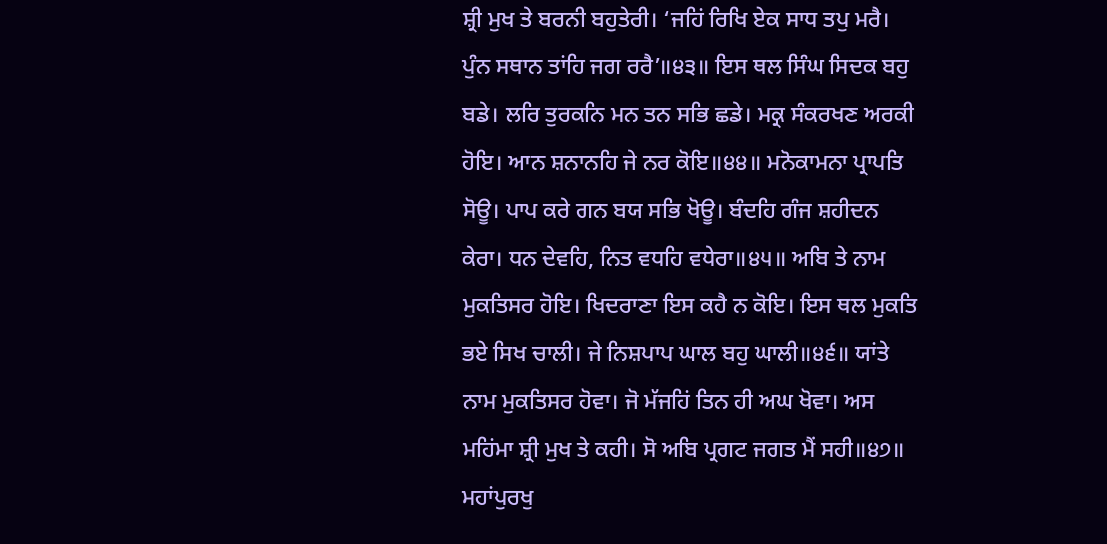ਸ਼੍ਰੀ ਮੁਖ ਤੇ ਬਰਨੀ ਬਹੁਤੇਰੀ। ‘ਜਹਿਂ ਰਿਖਿ ਏਕ ਸਾਧ ਤਪੁ ਮਰੈ। ਪੁੰਨ ਸਥਾਨ ਤਾਂਹਿ ਜਗ ਰਰੈ’॥੪੩॥ ਇਸ ਥਲ ਸਿੰਘ ਸਿਦਕ ਬਹੁ ਬਡੇ। ਲਰਿ ਤੁਰਕਨਿ ਮਨ ਤਨ ਸਭਿ ਛਡੇ। ਮਕ੍ਰ ਸੰਕਰਖਣ ਅਰਕੀ ਹੋਇ। ਆਨ ਸ਼ਨਾਨਹਿ ਜੇ ਨਰ ਕੋਇ॥੪੪॥ ਮਨੋਕਾਮਨਾ ਪ੍ਰਾਪਤਿ ਸੋਊ। ਪਾਪ ਕਰੇ ਗਨ ਬਯ ਸਭਿ ਖੋਊ। ਬੰਦਹਿ ਗੰਜ ਸ਼ਹੀਦਨ ਕੇਰਾ। ਧਨ ਦੇਵਹਿ, ਨਿਤ ਵਧਹਿ ਵਧੇਰਾ॥੪੫॥ ਅਬਿ ਤੇ ਨਾਮ ਮੁਕਤਿਸਰ ਹੋਇ। ਖਿਦਰਾਣਾ ਇਸ ਕਹੈ ਨ ਕੋਇ। ਇਸ ਥਲ ਮੁਕਤਿ ਭਏ ਸਿਖ ਚਾਲੀ। ਜੇ ਨਿਸ਼ਪਾਪ ਘਾਲ ਬਹੁ ਘਾਲੀ॥੪੬॥ ਯਾਂਤੇ ਨਾਮ ਮੁਕਤਿਸਰ ਹੋਵਾ। ਜੋ ਮੱਜਹਿਂ ਤਿਨ ਹੀ ਅਘ ਖੋਵਾ। ਅਸ ਮਹਿਂਮਾ ਸ਼੍ਰੀ ਮੁਖ ਤੇ ਕਹੀ। ਸੋ ਅਬਿ ਪ੍ਰਗਟ ਜਗਤ ਮੈਂ ਸਹੀ॥੪੭॥
ਮਹਾਂਪੁਰਖੁ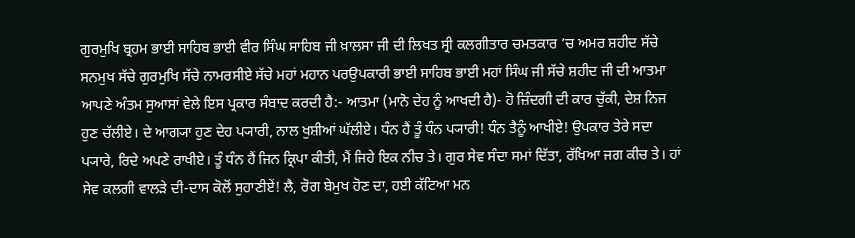ਗੁਰਮੁਖਿ ਬ੍ਰਹਮ ਭਾਈ ਸਾਹਿਬ ਭਾਈ ਵੀਰ ਸਿੰਘ ਸਾਹਿਬ ਜੀ ਖ਼ਾਲਸਾ ਜੀ ਦੀ ਲਿਖਤ ਸ੍ਰੀ ਕਲਗੀਤਾਰ ਚਮਤਕਾਰ ’ਚ ਅਮਰ ਸ਼ਹੀਦ ਸੱਚੇ ਸਨਮੁਖ ਸੱਚੇ ਗੁਰਮੁਖਿ ਸੱਚੇ ਨਾਮਰਸੀਏ ਸੱਚੇ ਮਹਾਂ ਮਹਾਨ ਪਰਉਪਕਾਰੀ ਭਾਈ ਸਾਹਿਬ ਭਾਈ ਮਹਾਂ ਸਿੰਘ ਜੀ ਸੱਚੇ ਸ਼ਹੀਦ ਜੀ ਦੀ ਆਤਮਾ ਆਪਣੇ ਅੰਤਮ ਸੁਆਸਾਂ ਵੇਲੇ ਇਸ ਪ੍ਰਕਾਰ ਸੰਬਾਦ ਕਰਦੀ ਹੈ:- ਆਤਮਾ (ਮਾਨੋ ਦੇਹ ਨੂੰ ਆਖਦੀ ਹੈ)- ਹੋ ਜ਼ਿੰਦਗੀ ਦੀ ਕਾਰ ਚੁੱਕੀ, ਦੇਸ਼ ਨਿਜ ਹੁਣ ਚੱਲੀਏ। ਦੇ ਆਗ੍ਯਾ ਹੁਣ ਦੇਹ ਪ੍ਯਾਰੀ, ਨਾਲ ਖੁਸ਼ੀਆਂ ਘੱਲੀਏ। ਧੰਨ ਹੈਂ ਤੂੰ ਧੰਨ ਪ੍ਯਾਰੀ! ਧੰਨ ਤੈਨੂੰ ਆਖੀਏ! ਉਪਕਾਰ ਤੇਰੇ ਸਦਾ ਪ੍ਯਾਰੇ, ਰਿਦੇ ਅਪਣੇ ਰਾਖੀਏ। ਤੂੰ ਧੰਨ ਹੈਂ ਜਿਨ ਕ੍ਰਿਪਾ ਕੀਤੀ, ਮੈਂ ਜਿਹੇ ਇਕ ਨੀਚ ਤੇ। ਗੁਰ ਸੇਵ ਸੰਦਾ ਸਮਾਂ ਦਿੱਤਾ, ਰੱਖਿਆ ਜਗ ਕੀਚ ਤੇ। ਹਾਂ ਸੇਵ ਕਲਗੀ ਵਾਲੜੇ ਦੀ-ਦਾਸ ਕੋਲੋਂ ਸੁਹਾਣੀਏਂ! ਲੈ, ਰੋਗ ਬੇਮੁਖ ਹੋਣ ਦਾ, ਹਈ ਕੱਟਿਆ ਮਨ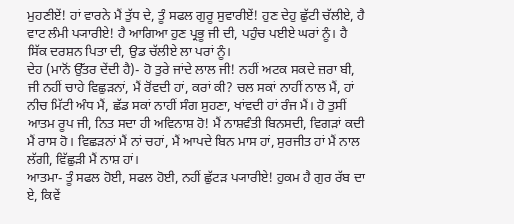ਮੁਹਣੀਏਂ! ਹਾਂ ਵਾਰਨੇ ਮੈਂ ਤੁੱਧ ਦੇ, ਤੂੰ ਸਫਲ ਗੁਰੂ ਸੁਵਾਰੀਏਂ! ਹੁਣ ਦੇਹੁ ਛੁੱਟੀ ਚੱਲੀਏ, ਹੈ ਵਾਟ ਲੰਮੀ ਪ੍ਯਾਰੀਏ! ਹੈ ਆਗਿਆ ਹੁਣ ਪ੍ਰਭੂ ਜੀ ਦੀ, ਪਹੁੰਚ ਪਈਏ ਘਰਾਂ ਨੂੰ। ਹੈ ਸਿੱਕ ਦਰਸ਼ਨ ਪਿਤਾ ਦੀ, ਉਡ ਚੱਲੀਏ ਲਾ ਪਰਾਂ ਨੂੰ।
ਦੇਹ (ਮਾਨੋਂ ਉੱਤਰ ਦੇਂਦੀ ਹੈ)- ਹੋ ਤੁਰੇ ਜਾਂਦੇ ਲਾਲ ਜੀ! ਨਹੀਂ ਅਟਕ ਸਕਦੇ ਜ਼ਰਾ ਬੀ, ਜੀ ਨਹੀਂ ਚਾਹੇ ਵਿਛੁੜਨਾਂ, ਮੈਂ ਰੋਂਵਦੀ ਹਾਂ, ਕਰਾਂ ਕੀ? ਚਲ ਸਕਾਂ ਨਾਹੀਂ ਨਾਲ ਮੈਂ, ਹਾਂ ਨੀਚ ਮਿੱਟੀ ਅੰਧ ਮੈਂ, ਛੱਡ ਸਕਾਂ ਨਾਹੀਂ ਸੰਗ ਸੁਹਣਾ, ਖਾਂਵਦੀ ਹਾਂ ਰੰਜ ਮੈਂ। ਹੋ ਤੁਸੀਂ ਆਤਮ ਰੂਪ ਜੀ, ਨਿਤ ਸਦਾ ਹੀ ਅਵਿਨਾਸ਼ ਹੋ! ਮੈਂ ਨਾਸ਼ਵੰਤੀ ਬਿਨਸਦੀ, ਵਿਗੜਾਂ ਕਦੀ ਮੈਂ ਰਾਸ ਹੋ। ਵਿਛੜਨਾਂ ਮੈਂ ਨਾਂ ਚਹਾਂ, ਮੈਂ ਆਪਦੇ ਬਿਨ ਮਾਸ ਹਾਂ, ਸੁਰਜੀਤ ਹਾਂ ਮੈਂ ਨਾਲ ਲੱਗੀ, ਵਿੱਛੁੜੀ ਮੈਂ ਨਾਸ਼ ਹਾਂ।
ਆਤਮਾ- ਤੂੰ ਸਫਲ ਹੋਈ, ਸਫਲ ਹੋਈ, ਨਹੀਂ ਛੁੱਟੜ ਪ੍ਯਾਰੀਏ! ਹੁਕਮ ਹੈ ਗੁਰ ਰੱਬ ਦਾ ਏ, ਕਿਵੇਂ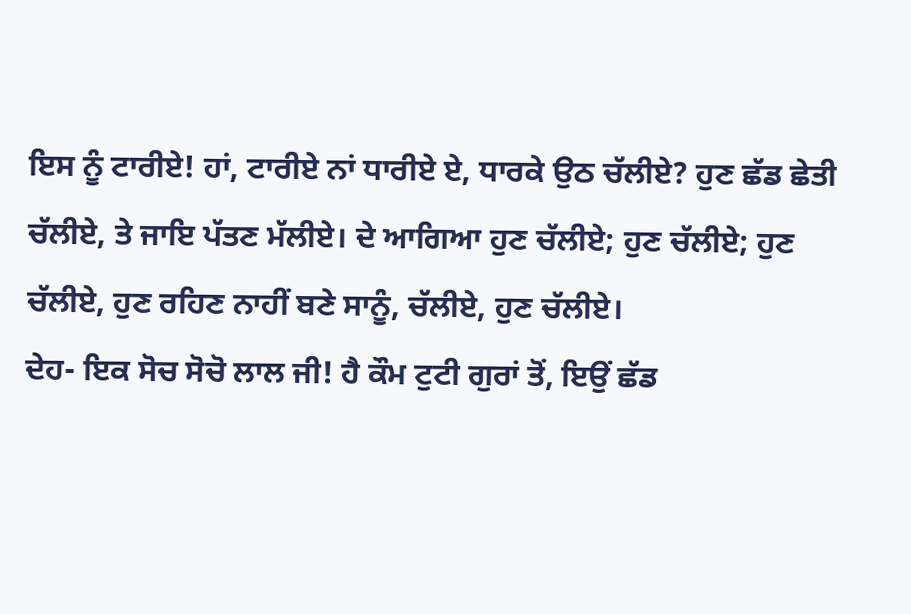ਇਸ ਨੂੰ ਟਾਰੀਏ! ਹਾਂ, ਟਾਰੀਏ ਨਾਂ ਧਾਰੀਏ ਏ, ਧਾਰਕੇ ਉਠ ਚੱਲੀਏ? ਹੁਣ ਛੱਡ ਛੇਤੀ ਚੱਲੀਏ, ਤੇ ਜਾਇ ਪੱਤਣ ਮੱਲੀਏ। ਦੇ ਆਗਿਆ ਹੁਣ ਚੱਲੀਏ; ਹੁਣ ਚੱਲੀਏ; ਹੁਣ ਚੱਲੀਏ, ਹੁਣ ਰਹਿਣ ਨਾਹੀਂ ਬਣੇ ਸਾਨੂੰ, ਚੱਲੀਏ, ਹੁਣ ਚੱਲੀਏ।
ਦੇਹ- ਇਕ ਸੋਚ ਸੋਚੋ ਲਾਲ ਜੀ! ਹੈ ਕੌਮ ਟੁਟੀ ਗੁਰਾਂ ਤੋਂ, ਇਉਂ ਛੱਡ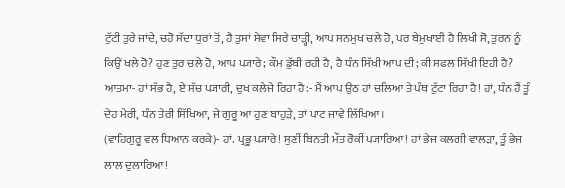ਟੁੱਟੀ ਤੁਰੇ ਜਾਂਦੇ, ਚਹੋ ਸੱਦਾ ਧੁਰਾਂ ਤੋਂ, ਹੈ ਤੁਸਾਂ ਸੇਵਾ ਸਿਰੇ ਚਾੜ੍ਹੀ, ਆਪ ਸਨਮੁਖ ਚਲੇ ਹੋ, ਪਰ ਬੇਮੁਖਾਈ ਹੈ ਲਿਖੀ ਸੋ, ਤੁਰਨ ਨੂੰ ਕਿਉਂ ਖਲੇ ਹੋ? ਹੁਣ ਤੁਰ ਚਲੇ ਹੋ, ਆਪ ਪ੍ਯਾਰੇ; ਕੌਮ ਡੁੱਬੀ ਰਹੀ ਹੈ, ਹੈ ਧੰਨ ਸਿੱਖੀ ਆਪ ਦੀ; ਕੀ ਸਫਲ ਸਿੱਖੀ ਇਹੀ ਹੈ?
ਆਤਮਾ- ਹਾਂ ਸੱਭ ਹੈ, ਏ ਸੱਚ ਪ੍ਯਾਰੀ, ਦੁਖ ਕਲੇਜੇ ਰਿਹਾ ਹੈ:- ਮੈਂ ਆਪ ਉਠ ਹਾਂ ਚਲਿਆ ਤੇ ਪੰਥ ਟੁੱਟਾ ਰਿਹਾ ਹੈ! ਹਾਂ, ਧੰਨ ਹੈਂ ਤੂੰ ਦੇਹ ਮੇਰੀ, ਧੰਨ ਤੇਰੀ ਸਿੱਖਿਆ, ਜੇ ਗੁਰੂ ਆ ਹੁਣ ਬਾਹੁੜੇ, ਤਾਂ ਪਾਟ ਜਾਵੇ ਲਿੱਖਿਆ।
(ਵਾਹਿਗੁਰੂ ਵਲ ਧਿਆਨ ਕਰਕੇ)- ਹਾਂ. ਪ੍ਰਭੂ ਪ੍ਯਾਰੇ! ਸੁਣੀਂ ਬਿਨਤੀ ਮੌਤ ਰੋਕੀਂ ਪ੍ਯਾਰਿਆ! ਹਾਂ ਭੇਜ ਕਲਗੀ ਵਾਲੜਾ, ਤੂੰ ਭੇਜ ਲਾਲ ਦੁਲਾਰਿਆ!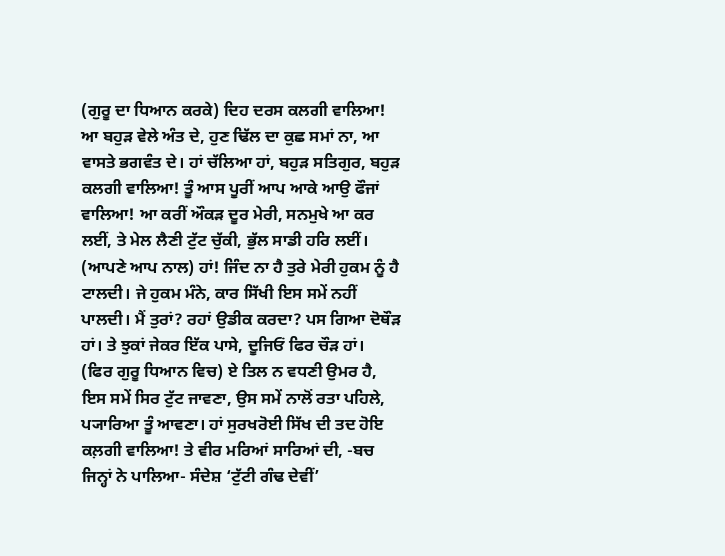(ਗੁਰੂ ਦਾ ਧਿਆਨ ਕਰਕੇ) ਦਿਹ ਦਰਸ ਕਲਗੀ ਵਾਲਿਆ! ਆ ਬਹੁੜ ਵੇਲੇ ਅੰਤ ਦੇ, ਹੁਣ ਢਿੱਲ ਦਾ ਕੁਛ ਸਮਾਂ ਨਾ, ਆ ਵਾਸਤੇ ਭਗਵੰਤ ਦੇ। ਹਾਂ ਚੱਲਿਆ ਹਾਂ, ਬਹੁੜ ਸਤਿਗੁਰ, ਬਹੁੜ ਕਲਗੀ ਵਾਲਿਆ! ਤੂੰ ਆਸ ਪੂਰੀਂ ਆਪ ਆਕੇ ਆਉ ਫੌਜਾਂ ਵਾਲਿਆ! ਆ ਕਰੀਂ ਔਕੜ ਦੂਰ ਮੇਰੀ, ਸਨਮੁਖੇ ਆ ਕਰ ਲਈਂ, ਤੇ ਮੇਲ ਲੈਣੀ ਟੁੱਟ ਚੁੱਕੀ, ਭੁੱਲ ਸਾਡੀ ਹਰਿ ਲਈਂ।
(ਆਪਣੇ ਆਪ ਨਾਲ) ਹਾਂ! ਜਿੰਦ ਨਾ ਹੈ ਤੁਰੇ ਮੇਰੀ ਹੁਕਮ ਨੂੰ ਹੈ ਟਾਲਦੀ। ਜੇ ਹੁਕਮ ਮੰਨੇ, ਕਾਰ ਸਿੱਖੀ ਇਸ ਸਮੇਂ ਨਹੀਂ ਪਾਲਦੀ। ਮੈਂ ਤੁਰਾਂ? ਰਹਾਂ ਉਡੀਕ ਕਰਦਾ? ਪਸ ਗਿਆ ਦੋਥੌੜ ਹਾਂ। ਤੇ ਝੁਕਾਂ ਜੇਕਰ ਇੱਕ ਪਾਸੇ, ਦੂਜਿਓਂ ਫਿਰ ਚੌੜ ਹਾਂ।
(ਫਿਰ ਗੁਰੂ ਧਿਆਨ ਵਿਚ) ਏ ਤਿਲ ਨ ਵਧਣੀ ਉਮਰ ਹੈ, ਇਸ ਸਮੇਂ ਸਿਰ ਟੁੱਟ ਜਾਵਣਾ, ਉਸ ਸਮੇਂ ਨਾਲੋਂ ਰਤਾ ਪਹਿਲੇ, ਪ੍ਯਾਰਿਆ ਤੂੰ ਆਵਣਾ। ਹਾਂ ਸੁਰਖਰੋਈ ਸਿੱਖ ਦੀ ਤਦ ਹੋਇ ਕਲ਼ਗੀ ਵਾਲਿਆ! ਤੇ ਵੀਰ ਮਰਿਆਂ ਸਾਰਿਆਂ ਦੀ, -ਬਚ ਜਿਨ੍ਹਾਂ ਨੇ ਪਾਲਿਆ- ਸੰਦੇਸ਼ ‘ਟੁੱਟੀ ਗੰਢ ਦੇਵੀਂ’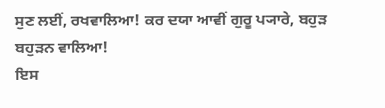ਸੁਣ ਲਈਂ, ਰਖਵਾਲਿਆ! ਕਰ ਦਯਾ ਆਵੀਂ ਗੁਰੂ ਪ੍ਯਾਰੇ, ਬਹੁੜ ਬਹੁੜਨ ਵਾਲਿਆ!
ਇਸ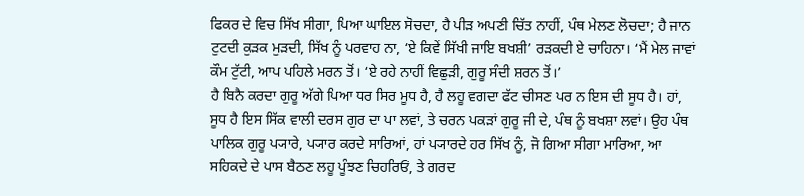ਫਿਕਰ ਦੇ ਵਿਚ ਸਿੱਖ ਸੀਗਾ, ਪਿਆ ਘਾਇਲ ਸੋਚਦਾ, ਹੈ ਪੀੜ ਅਪਣੀ ਚਿੱਤ ਨਾਹੀਂ, ਪੰਥ ਮੇਲਣ ਲੋਚਦਾ; ਹੈ ਜਾਨ ਟੁਟਦੀ ਕੁੜਕ ਮੁੜਦੀ, ਸਿੱਖ ਨੂੰ ਪਰਵਾਹ ਨਾ, ‘ਏ ਕਿਵੇਂ ਸਿੱਖੀ ਜਾਇ ਬਖਸ਼ੀ’ ਰੜਕਦੀ ਏ ਚਾਹਿਨਾ। ‘ਮੈਂ ਮੇਲ ਜਾਵਾਂ ਕੌਮ ਟੁੱਟੀ, ਆਪ ਪਹਿਲੇ ਮਰਨ ਤੋਂ। ‘ਏ ਰਹੇ ਨਾਹੀਂ ਵਿਛੁੜੀ, ਗੁਰੂ ਸੰਦੀ ਸ਼ਰਨ ਤੋਂ।’
ਹੈ ਬਿਨੈ ਕਰਦਾ ਗੁਰੂ ਅੱਗੇ ਪਿਆ ਧਰ ਸਿਰ ਮੂਧ ਹੈ, ਹੈ ਲਹੂ ਵਗਦਾ ਫੱਟ ਚੀਸਣ ਪਰ ਨ ਇਸ ਦੀ ਸੂਧ ਹੈ। ਹਾਂ, ਸੂਧ ਹੈ ਇਸ ਸਿੱਕ ਵਾਲੀ ਦਰਸ ਗੁਰ ਦਾ ਪਾ ਲਵਾਂ, ਤੇ ਚਰਨ ਪਕੜਾਂ ਗੁਰੂ ਜੀ ਦੇ, ਪੰਥ ਨੂੰ ਬਖਸ਼ਾ ਲਵਾਂ। ਉਹ ਪੰਥ ਪਾਲਿਕ ਗੁਰੂ ਪ੍ਯਾਰੇ, ਪ੍ਯਾਰ ਕਰਦੇ ਸਾਰਿਆਂ, ਹਾਂ ਪ੍ਯਾਰਦੇ ਹਰ ਸਿੱਖ ਨੂੰ, ਜੋ ਗਿਆ ਸੀਗਾ ਮਾਰਿਆ, ਆ ਸਹਿਕਦੇ ਦੇ ਪਾਸ ਬੈਠਣ ਲਹੂ ਪੂੰਝਣ ਚਿਹਰਿਓਂ, ਤੇ ਗਰਦ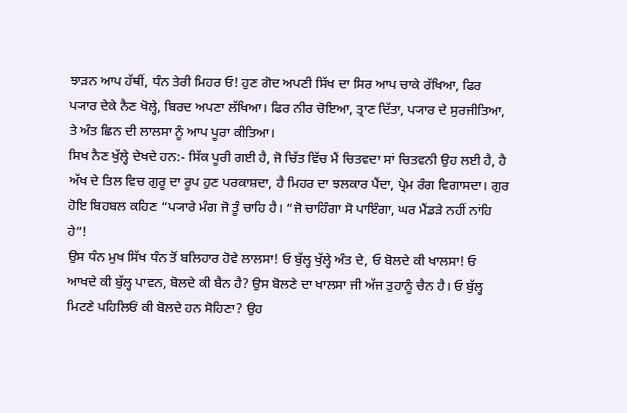ਝਾੜਨ ਆਪ ਹੱਥੀਂ, ਧੰਨ ਤੇਰੀ ਮਿਹਰ ਓ! ਹੁਣ ਗੋਦ ਅਪਣੀ ਸਿੱਖ ਦਾ ਸਿਰ ਆਪ ਚਾਕੇ ਰੱਖਿਆ, ਫਿਰ ਪ੍ਯਾਰ ਦੇਕੇ ਨੈਣ ਖੋਲ੍ਹੇ, ਬਿਰਦ ਅਪਣਾ ਲੱਖਿਆ। ਫਿਰ ਨੀਰ ਚੋਇਆ, ਤ੍ਰਾਣ ਦਿੱਤਾ, ਪ੍ਯਾਰ ਦੇ ਸੁਰਜੀਤਿਆ, ਤੇ ਅੰਤ ਛਿਨ ਦੀ ਲਾਲਸਾ ਨੂੰ ਆਪ ਪੂਰਾ ਕੀਤਿਆ।
ਸਿਖ ਨੈਣ ਖੁੱਲ੍ਹੇ ਦੇਖਦੇ ਹਨ:- ਸਿੱਕ ਪੂਰੀ ਗਈ ਹੈ, ਜੋ ਚਿੱਤ ਵਿੱਚ ਮੈਂ ਚਿਤਵਦਾ ਸਾਂ ਚਿਤਵਨੀ ਉਹ ਲਈ ਹੈ, ਹੈ ਅੱਖ ਦੇ ਤਿਲ ਵਿਚ ਗੁਰੂ ਦਾ ਰੂਪ ਹੁਣ ਪਰਕਾਸ਼ਦਾ, ਹੈ ਮਿਹਰ ਦਾ ਝਲਕਾਰ ਪੈਂਦਾ, ਪ੍ਰੇਮ ਰੰਗ ਵਿਗਾਸਦਾ। ਗੁਰ ਹੋਇ ਬਿਹਬਲ ਕਹਿਣ “ਪ੍ਯਾਰੇ ਮੰਗ ਜੋ ਤੂੰ ਚਾਹਿ ਹੈ। “ਜੋ ਚਾਹਿੰਗਾ ਸੋ ਪਾਇੰਗਾ, ਘਰ ਮੈਂਡੜੇ ਨਹੀਂ ਨਾਂਹਿ ਹੇ”!
ਉਸ ਧੰਨ ਮੁਖ ਸਿੱਖ ਧੰਨ ਤੋਂ ਬਲਿਹਾਰ ਹੋਵੇ ਲਾਲਸਾ! ਓ ਬੁੱਲ੍ਹ ਖੁੱਲ੍ਹੇ ਅੰਤ ਦੇ, ਓ ਬੋਲਦੇ ਕੀ ਖਾਲਸਾ! ਓ ਆਖਦੇ ਕੀ ਬੁੱਲ੍ਹ ਪਾਵਨ, ਬੋਲਦੇ ਕੀ ਬੈਨ ਹੈ? ਉਸ ਬੋਲਣੇ ਦਾ ਖਾਲਸਾ ਜੀ ਅੱਜ ਤੁਹਾਨੂੰ ਚੈਨ ਹੈ। ਓ ਬੁੱਲ੍ਹ ਮਿਟਣੇ ਪਹਿਲਿਓਂ ਕੀ ਬੋਲਦੇ ਹਨ ਸੋਹਿਣਾ? ਉਹ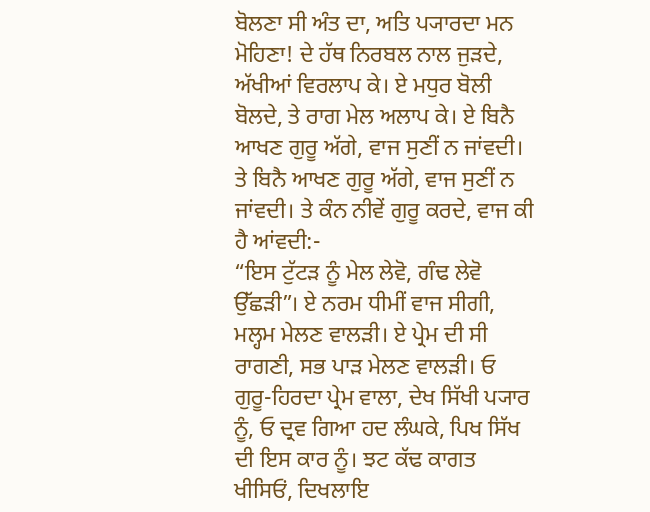ਬੋਲਣਾ ਸੀ ਅੰਤ ਦਾ, ਅਤਿ ਪ੍ਯਾਰਦਾ ਮਨ ਮੋਹਿਣਾ! ਦੇ ਹੱਥ ਨਿਰਬਲ ਨਾਲ ਜੁੜਦੇ, ਅੱਖੀਆਂ ਵਿਰਲਾਪ ਕੇ। ਏ ਮਧੁਰ ਬੋਲੀ ਬੋਲਦੇ, ਤੇ ਰਾਗ ਮੇਲ ਅਲਾਪ ਕੇ। ਏ ਬਿਨੈ ਆਖਣ ਗੁਰੂ ਅੱਗੇ, ਵਾਜ ਸੁਣੀਂ ਨ ਜਾਂਵਦੀ। ਤੇ ਬਿਨੈ ਆਖਣ ਗੁਰੂ ਅੱਗੇ, ਵਾਜ ਸੁਣੀਂ ਨ ਜਾਂਵਦੀ। ਤੇ ਕੰਨ ਨੀਵੇਂ ਗੁਰੂ ਕਰਦੇ, ਵਾਜ ਕੀ ਹੈ ਆਂਵਦੀ:-
“ਇਸ ਟੁੱਟੜ ਨੂੰ ਮੇਲ ਲੇਵੋ, ਗੰਢ ਲੇਵੋ ਉੱਛੜੀ”। ਏ ਨਰਮ ਧੀਮੀਂ ਵਾਜ ਸੀਗੀ, ਮਲ੍ਹਮ ਮੇਲਣ ਵਾਲੜੀ। ਏ ਪ੍ਰੇਮ ਦੀ ਸੀ ਰਾਗਣੀ, ਸਭ ਪਾੜ ਮੇਲਣ ਵਾਲੜੀ। ਓ ਗੁਰੂ-ਹਿਰਦਾ ਪ੍ਰੇਮ ਵਾਲਾ, ਦੇਖ ਸਿੱਖੀ ਪ੍ਯਾਰ ਨੂੰ, ਓ ਦ੍ਰਵ ਗਿਆ ਹਦ ਲੰਘਕੇ, ਪਿਖ ਸਿੱਖ ਦੀ ਇਸ ਕਾਰ ਨੂੰ। ਝਟ ਕੱਢ ਕਾਗਤ ਖੀਸਿਓਂ, ਦਿਖਲਾਇ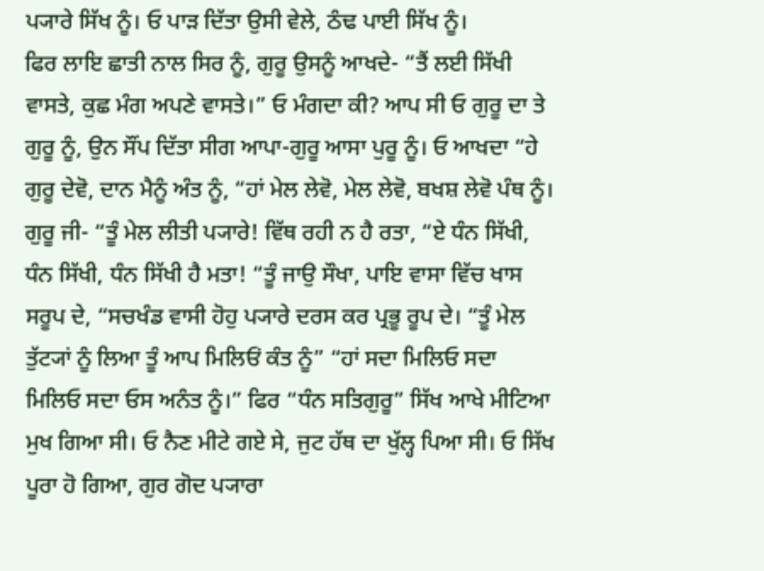ਪ੍ਯਾਰੇ ਸਿੱਖ ਨੂੰ। ਓ ਪਾੜ ਦਿੱਤਾ ਉਸੀ ਵੇਲੇ, ਠੰਢ ਪਾਈ ਸਿੱਖ ਨੂੰ।
ਫਿਰ ਲਾਇ ਛਾਤੀ ਨਾਲ ਸਿਰ ਨੂੰ, ਗੁਰੂ ਉਸਨੂੰ ਆਖਦੇ- “ਤੈਂ ਲਈ ਸਿੱਖੀ ਵਾਸਤੇ, ਕੁਛ ਮੰਗ ਅਪਣੇ ਵਾਸਤੇ।” ਓ ਮੰਗਦਾ ਕੀ? ਆਪ ਸੀ ਓ ਗੁਰੂ ਦਾ ਤੇ ਗੁਰੂ ਨੂੰ, ਉਨ ਸੌਂਪ ਦਿੱਤਾ ਸੀਗ ਆਪਾ-ਗੁਰੂ ਆਸਾ ਪੁਰੂ ਨੂੰ। ਓ ਆਖਦਾ “ਹੇ ਗੁਰੂ ਦੇਵੋ, ਦਾਨ ਮੈਨੂੰ ਅੰਤ ਨੂੰ, “ਹਾਂ ਮੇਲ ਲੇਵੋ, ਮੇਲ ਲੇਵੋ, ਬਖਸ਼ ਲੇਵੋ ਪੰਥ ਨੂੰ।
ਗੁਰੂ ਜੀ- “ਤੂੰ ਮੇਲ ਲੀਤੀ ਪ੍ਯਾਰੇ! ਵਿੱਥ ਰਹੀ ਨ ਹੈ ਰਤਾ, “ਏ ਧੰਨ ਸਿੱਖੀ, ਧੰਨ ਸਿੱਖੀ, ਧੰਨ ਸਿੱਖੀ ਹੈ ਮਤਾ! “ਤੂੰ ਜਾਉ ਸੌਖਾ, ਪਾਇ ਵਾਸਾ ਵਿੱਚ ਖਾਸ ਸਰੂਪ ਦੇ, “ਸਚਖੰਡ ਵਾਸੀ ਹੋਹੁ ਪ੍ਯਾਰੇ ਦਰਸ ਕਰ ਪ੍ਰਭੂ ਰੂਪ ਦੇ। “ਤੂੰ ਮੇਲ ਤੁੱਟ੍ਯਾਂ ਨੂੰ ਲਿਆ ਤੂੰ ਆਪ ਮਿਲਿਓਂ ਕੰਤ ਨੂੰ” “ਹਾਂ ਸਦਾ ਮਿਲਿਓ ਸਦਾ ਮਿਲਿਓ ਸਦਾ ਓਸ ਅਨੰਤ ਨੂੰ।” ਫਿਰ “ਧੰਨ ਸਤਿਗੁਰੂ” ਸਿੱਖ ਆਖੇ ਮੀਟਿਆ ਮੁਖ ਗਿਆ ਸੀ। ਓ ਨੈਣ ਮੀਟੇ ਗਏ ਸੇ, ਜੁਟ ਹੱਥ ਦਾ ਖੁੱਲ੍ਹ ਪਿਆ ਸੀ। ਓ ਸਿੱਖ ਪੂਰਾ ਹੋ ਗਿਆ, ਗੁਰ ਗੋਦ ਪ੍ਯਾਰਾ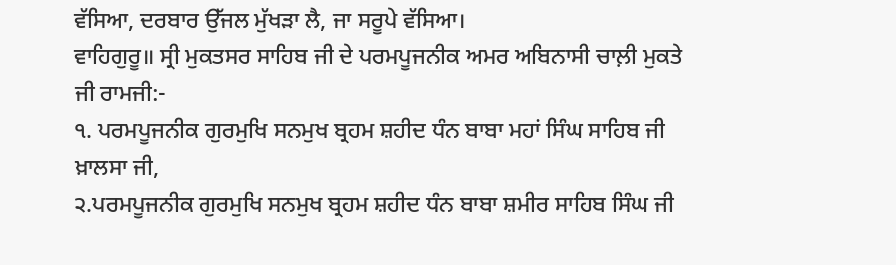ਵੱਸਿਆ, ਦਰਬਾਰ ਉੱਜਲ ਮੁੱਖੜਾ ਲੈ, ਜਾ ਸਰੂਪੇ ਵੱਸਿਆ।
ਵਾਹਿਗੁਰੂ॥ ਸ੍ਰੀ ਮੁਕਤਸਰ ਸਾਹਿਬ ਜੀ ਦੇ ਪਰਮਪੂਜਨੀਕ ਅਮਰ ਅਬਿਨਾਸੀ ਚਾਲ਼ੀ ਮੁਕਤੇ ਜੀ ਰਾਮਜੀ:-
੧. ਪਰਮਪੂਜਨੀਕ ਗੁਰਮੁਖਿ ਸਨਮੁਖ ਬ੍ਰਹਮ ਸ਼ਹੀਦ ਧੰਨ ਬਾਬਾ ਮਹਾਂ ਸਿੰਘ ਸਾਹਿਬ ਜੀ ਖ਼ਾਲਸਾ ਜੀ,
੨.ਪਰਮਪੂਜਨੀਕ ਗੁਰਮੁਖਿ ਸਨਮੁਖ ਬ੍ਰਹਮ ਸ਼ਹੀਦ ਧੰਨ ਬਾਬਾ ਸ਼ਮੀਰ ਸਾਹਿਬ ਸਿੰਘ ਜੀ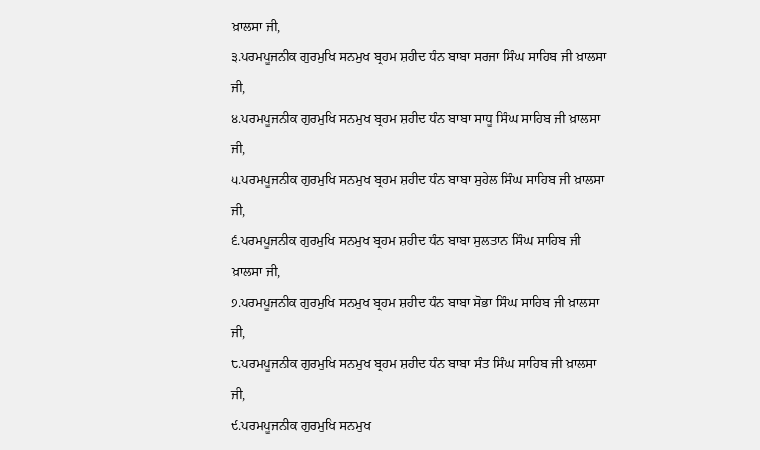ਖ਼ਾਲਸਾ ਜੀ,
੩.ਪਰਮਪੂਜਨੀਕ ਗੁਰਮੁਖਿ ਸਨਮੁਖ ਬ੍ਰਹਮ ਸ਼ਹੀਦ ਧੰਨ ਬਾਬਾ ਸਰਜਾ ਸਿੰਘ ਸਾਹਿਬ ਜੀ ਖ਼ਾਲਸਾ ਜੀ,
੪.ਪਰਮਪੂਜਨੀਕ ਗੁਰਮੁਖਿ ਸਨਮੁਖ ਬ੍ਰਹਮ ਸ਼ਹੀਦ ਧੰਨ ਬਾਬਾ ਸਾਧੂ ਸਿੰਘ ਸਾਹਿਬ ਜੀ ਖ਼ਾਲਸਾ ਜੀ,
੫.ਪਰਮਪੂਜਨੀਕ ਗੁਰਮੁਖਿ ਸਨਮੁਖ ਬ੍ਰਹਮ ਸ਼ਹੀਦ ਧੰਨ ਬਾਬਾ ਸੁਹੇਲ ਸਿੰਘ ਸਾਹਿਬ ਜੀ ਖ਼ਾਲਸਾ ਜੀ,
੬.ਪਰਮਪੂਜਨੀਕ ਗੁਰਮੁਖਿ ਸਨਮੁਖ ਬ੍ਰਹਮ ਸ਼ਹੀਦ ਧੰਨ ਬਾਬਾ ਸੁਲਤਾਨ ਸਿੰਘ ਸਾਹਿਬ ਜੀ ਖ਼ਾਲਸਾ ਜੀ,
੭.ਪਰਮਪੂਜਨੀਕ ਗੁਰਮੁਖਿ ਸਨਮੁਖ ਬ੍ਰਹਮ ਸ਼ਹੀਦ ਧੰਨ ਬਾਬਾ ਸੋਭਾ ਸਿੰਘ ਸਾਹਿਬ ਜੀ ਖ਼ਾਲਸਾ ਜੀ,
੮.ਪਰਮਪੂਜਨੀਕ ਗੁਰਮੁਖਿ ਸਨਮੁਖ ਬ੍ਰਹਮ ਸ਼ਹੀਦ ਧੰਨ ਬਾਬਾ ਸੰਤ ਸਿੰਘ ਸਾਹਿਬ ਜੀ ਖ਼ਾਲਸਾ ਜੀ,
੯.ਪਰਮਪੂਜਨੀਕ ਗੁਰਮੁਖਿ ਸਨਮੁਖ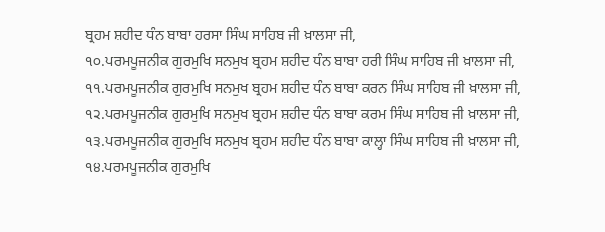ਬ੍ਰਹਮ ਸ਼ਹੀਦ ਧੰਨ ਬਾਬਾ ਹਰਸਾ ਸਿੰਘ ਸਾਹਿਬ ਜੀ ਖ਼ਾਲਸਾ ਜੀ,
੧੦.ਪਰਮਪੂਜਨੀਕ ਗੁਰਮੁਖਿ ਸਨਮੁਖ ਬ੍ਰਹਮ ਸ਼ਹੀਦ ਧੰਨ ਬਾਬਾ ਹਰੀ ਸਿੰਘ ਸਾਹਿਬ ਜੀ ਖ਼ਾਲਸਾ ਜੀ,
੧੧.ਪਰਮਪੂਜਨੀਕ ਗੁਰਮੁਖਿ ਸਨਮੁਖ ਬ੍ਰਹਮ ਸ਼ਹੀਦ ਧੰਨ ਬਾਬਾ ਕਰਨ ਸਿੰਘ ਸਾਹਿਬ ਜੀ ਖ਼ਾਲਸਾ ਜੀ,
੧੨.ਪਰਮਪੂਜਨੀਕ ਗੁਰਮੁਖਿ ਸਨਮੁਖ ਬ੍ਰਹਮ ਸ਼ਹੀਦ ਧੰਨ ਬਾਬਾ ਕਰਮ ਸਿੰਘ ਸਾਹਿਬ ਜੀ ਖ਼ਾਲਸਾ ਜੀ,
੧੩.ਪਰਮਪੂਜਨੀਕ ਗੁਰਮੁਖਿ ਸਨਮੁਖ ਬ੍ਰਹਮ ਸ਼ਹੀਦ ਧੰਨ ਬਾਬਾ ਕਾਲ੍ਹਾ ਸਿੰਘ ਸਾਹਿਬ ਜੀ ਖ਼ਾਲਸਾ ਜੀ,
੧੪.ਪਰਮਪੂਜਨੀਕ ਗੁਰਮੁਖਿ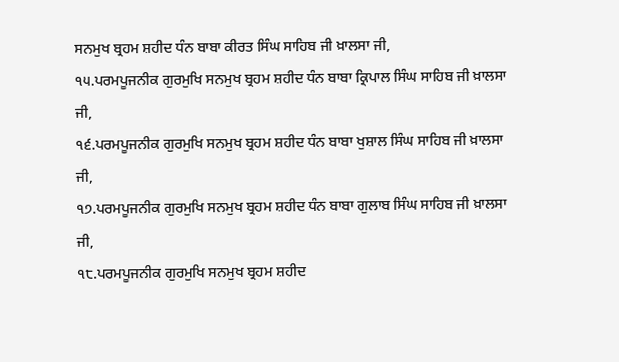ਸਨਮੁਖ ਬ੍ਰਹਮ ਸ਼ਹੀਦ ਧੰਨ ਬਾਬਾ ਕੀਰਤ ਸਿੰਘ ਸਾਹਿਬ ਜੀ ਖ਼ਾਲਸਾ ਜੀ,
੧੫.ਪਰਮਪੂਜਨੀਕ ਗੁਰਮੁਖਿ ਸਨਮੁਖ ਬ੍ਰਹਮ ਸ਼ਹੀਦ ਧੰਨ ਬਾਬਾ ਕ੍ਰਿਪਾਲ ਸਿੰਘ ਸਾਹਿਬ ਜੀ ਖ਼ਾਲਸਾ ਜੀ,
੧੬.ਪਰਮਪੂਜਨੀਕ ਗੁਰਮੁਖਿ ਸਨਮੁਖ ਬ੍ਰਹਮ ਸ਼ਹੀਦ ਧੰਨ ਬਾਬਾ ਖੁਸ਼ਾਲ ਸਿੰਘ ਸਾਹਿਬ ਜੀ ਖ਼ਾਲਸਾ ਜੀ,
੧੭.ਪਰਮਪੂਜਨੀਕ ਗੁਰਮੁਖਿ ਸਨਮੁਖ ਬ੍ਰਹਮ ਸ਼ਹੀਦ ਧੰਨ ਬਾਬਾ ਗੁਲਾਬ ਸਿੰਘ ਸਾਹਿਬ ਜੀ ਖ਼ਾਲਸਾ ਜੀ,
੧੮.ਪਰਮਪੂਜਨੀਕ ਗੁਰਮੁਖਿ ਸਨਮੁਖ ਬ੍ਰਹਮ ਸ਼ਹੀਦ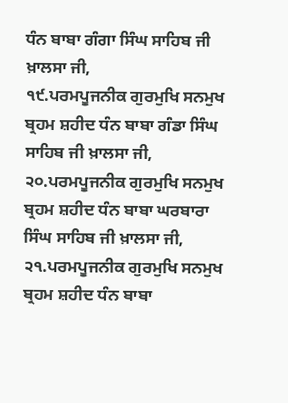ਧੰਨ ਬਾਬਾ ਗੰਗਾ ਸਿੰਘ ਸਾਹਿਬ ਜੀ ਖ਼ਾਲਸਾ ਜੀ,
੧੯.ਪਰਮਪੂਜਨੀਕ ਗੁਰਮੁਖਿ ਸਨਮੁਖ ਬ੍ਰਹਮ ਸ਼ਹੀਦ ਧੰਨ ਬਾਬਾ ਗੰਡਾ ਸਿੰਘ ਸਾਹਿਬ ਜੀ ਖ਼ਾਲਸਾ ਜੀ,
੨੦.ਪਰਮਪੂਜਨੀਕ ਗੁਰਮੁਖਿ ਸਨਮੁਖ ਬ੍ਰਹਮ ਸ਼ਹੀਦ ਧੰਨ ਬਾਬਾ ਘਰਬਾਰਾ ਸਿੰਘ ਸਾਹਿਬ ਜੀ ਖ਼ਾਲਸਾ ਜੀ,
੨੧.ਪਰਮਪੂਜਨੀਕ ਗੁਰਮੁਖਿ ਸਨਮੁਖ ਬ੍ਰਹਮ ਸ਼ਹੀਦ ਧੰਨ ਬਾਬਾ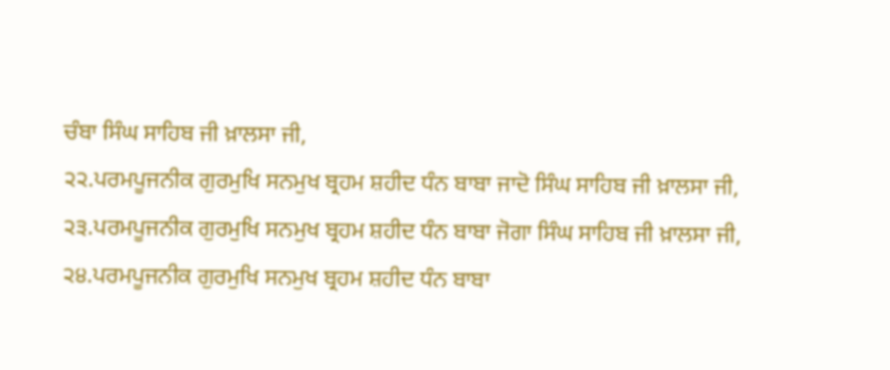ਚੰਬਾ ਸਿੰਘ ਸਾਹਿਬ ਜੀ ਖ਼ਾਲਸਾ ਜੀ,
੨੨.ਪਰਮਪੂਜਨੀਕ ਗੁਰਮੁਖਿ ਸਨਮੁਖ ਬ੍ਰਹਮ ਸ਼ਹੀਦ ਧੰਨ ਬਾਬਾ ਜਾਦੋ ਸਿੰਘ ਸਾਹਿਬ ਜੀ ਖ਼ਾਲਸਾ ਜੀ,
੨੩.ਪਰਮਪੂਜਨੀਕ ਗੁਰਮੁਖਿ ਸਨਮੁਖ ਬ੍ਰਹਮ ਸ਼ਹੀਦ ਧੰਨ ਬਾਬਾ ਜੋਗਾ ਸਿੰਘ ਸਾਹਿਬ ਜੀ ਖ਼ਾਲਸਾ ਜੀ,
੨੪.ਪਰਮਪੂਜਨੀਕ ਗੁਰਮੁਖਿ ਸਨਮੁਖ ਬ੍ਰਹਮ ਸ਼ਹੀਦ ਧੰਨ ਬਾਬਾ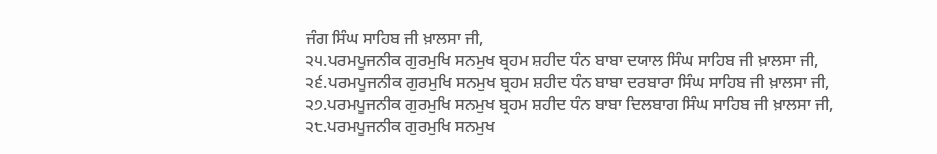ਜੰਗ ਸਿੰਘ ਸਾਹਿਬ ਜੀ ਖ਼ਾਲਸਾ ਜੀ,
੨੫.ਪਰਮਪੂਜਨੀਕ ਗੁਰਮੁਖਿ ਸਨਮੁਖ ਬ੍ਰਹਮ ਸ਼ਹੀਦ ਧੰਨ ਬਾਬਾ ਦਯਾਲ ਸਿੰਘ ਸਾਹਿਬ ਜੀ ਖ਼ਾਲਸਾ ਜੀ,
੨੬.ਪਰਮਪੂਜਨੀਕ ਗੁਰਮੁਖਿ ਸਨਮੁਖ ਬ੍ਰਹਮ ਸ਼ਹੀਦ ਧੰਨ ਬਾਬਾ ਦਰਬਾਰਾ ਸਿੰਘ ਸਾਹਿਬ ਜੀ ਖ਼ਾਲਸਾ ਜੀ,
੨੭.ਪਰਮਪੂਜਨੀਕ ਗੁਰਮੁਖਿ ਸਨਮੁਖ ਬ੍ਰਹਮ ਸ਼ਹੀਦ ਧੰਨ ਬਾਬਾ ਦਿਲਬਾਗ ਸਿੰਘ ਸਾਹਿਬ ਜੀ ਖ਼ਾਲਸਾ ਜੀ,
੨੮.ਪਰਮਪੂਜਨੀਕ ਗੁਰਮੁਖਿ ਸਨਮੁਖ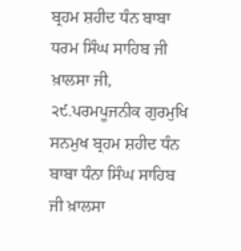ਬ੍ਰਹਮ ਸ਼ਹੀਦ ਧੰਨ ਬਾਬਾ ਧਰਮ ਸਿੰਘ ਸਾਹਿਬ ਜੀ ਖ਼ਾਲਸਾ ਜੀ,
੨੯.ਪਰਮਪੂਜਨੀਕ ਗੁਰਮੁਖਿ ਸਨਮੁਖ ਬ੍ਰਹਮ ਸ਼ਹੀਦ ਧੰਨ ਬਾਬਾ ਧੰਨਾ ਸਿੰਘ ਸਾਹਿਬ ਜੀ ਖ਼ਾਲਸਾ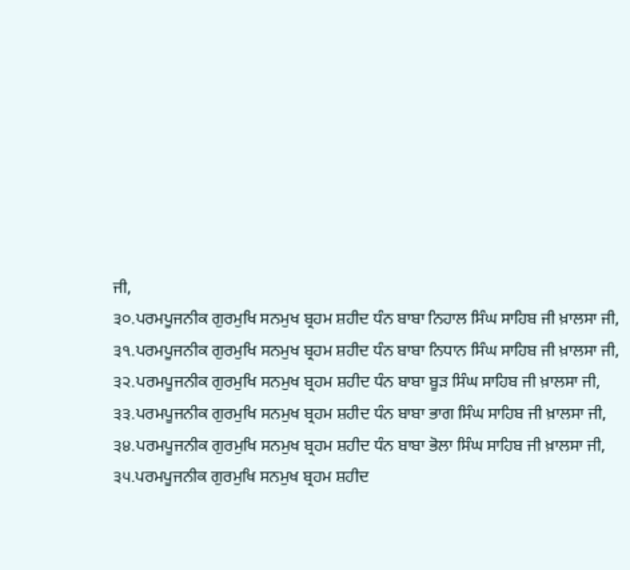ਜੀ,
੩੦.ਪਰਮਪੂਜਨੀਕ ਗੁਰਮੁਖਿ ਸਨਮੁਖ ਬ੍ਰਹਮ ਸ਼ਹੀਦ ਧੰਨ ਬਾਬਾ ਨਿਹਾਲ ਸਿੰਘ ਸਾਹਿਬ ਜੀ ਖ਼ਾਲਸਾ ਜੀ,
੩੧.ਪਰਮਪੂਜਨੀਕ ਗੁਰਮੁਖਿ ਸਨਮੁਖ ਬ੍ਰਹਮ ਸ਼ਹੀਦ ਧੰਨ ਬਾਬਾ ਨਿਧਾਨ ਸਿੰਘ ਸਾਹਿਬ ਜੀ ਖ਼ਾਲਸਾ ਜੀ,
੩੨.ਪਰਮਪੂਜਨੀਕ ਗੁਰਮੁਖਿ ਸਨਮੁਖ ਬ੍ਰਹਮ ਸ਼ਹੀਦ ਧੰਨ ਬਾਬਾ ਬੂੜ ਸਿੰਘ ਸਾਹਿਬ ਜੀ ਖ਼ਾਲਸਾ ਜੀ,
੩੩.ਪਰਮਪੂਜਨੀਕ ਗੁਰਮੁਖਿ ਸਨਮੁਖ ਬ੍ਰਹਮ ਸ਼ਹੀਦ ਧੰਨ ਬਾਬਾ ਭਾਗ ਸਿੰਘ ਸਾਹਿਬ ਜੀ ਖ਼ਾਲਸਾ ਜੀ,
੩੪.ਪਰਮਪੂਜਨੀਕ ਗੁਰਮੁਖਿ ਸਨਮੁਖ ਬ੍ਰਹਮ ਸ਼ਹੀਦ ਧੰਨ ਬਾਬਾ ਭੋਲਾ ਸਿੰਘ ਸਾਹਿਬ ਜੀ ਖ਼ਾਲਸਾ ਜੀ,
੩੫.ਪਰਮਪੂਜਨੀਕ ਗੁਰਮੁਖਿ ਸਨਮੁਖ ਬ੍ਰਹਮ ਸ਼ਹੀਦ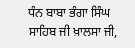ਧੰਨ ਬਾਬਾ ਭੰਗਾ ਸਿੰਘ ਸਾਹਿਬ ਜੀ ਖ਼ਾਲਸਾ ਜੀ,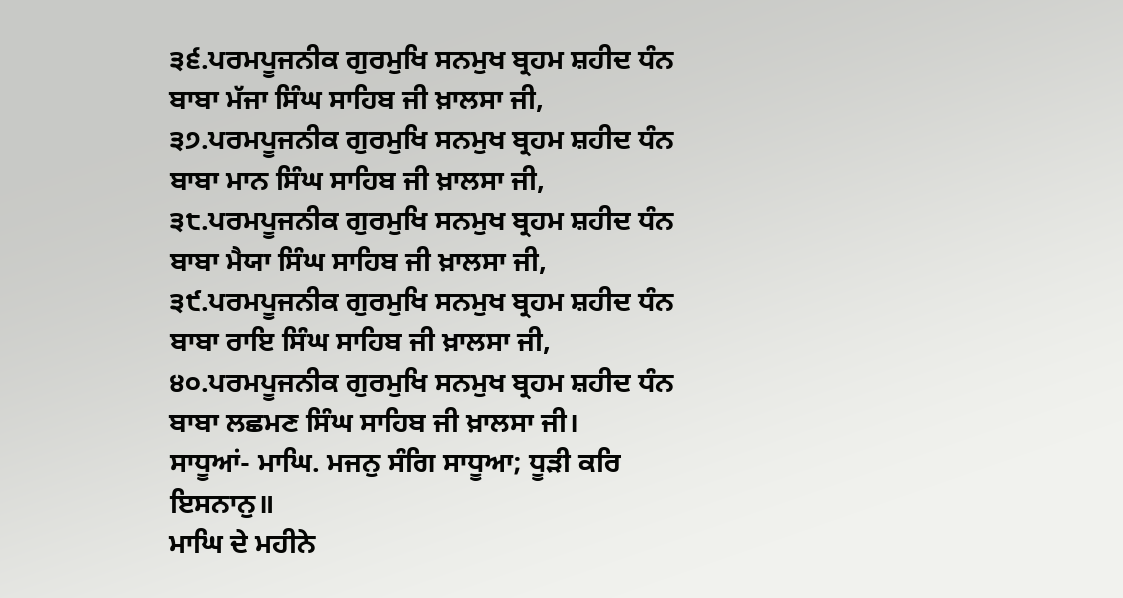੩੬.ਪਰਮਪੂਜਨੀਕ ਗੁਰਮੁਖਿ ਸਨਮੁਖ ਬ੍ਰਹਮ ਸ਼ਹੀਦ ਧੰਨ ਬਾਬਾ ਮੱਜਾ ਸਿੰਘ ਸਾਹਿਬ ਜੀ ਖ਼ਾਲਸਾ ਜੀ,
੩੭.ਪਰਮਪੂਜਨੀਕ ਗੁਰਮੁਖਿ ਸਨਮੁਖ ਬ੍ਰਹਮ ਸ਼ਹੀਦ ਧੰਨ ਬਾਬਾ ਮਾਨ ਸਿੰਘ ਸਾਹਿਬ ਜੀ ਖ਼ਾਲਸਾ ਜੀ,
੩੮.ਪਰਮਪੂਜਨੀਕ ਗੁਰਮੁਖਿ ਸਨਮੁਖ ਬ੍ਰਹਮ ਸ਼ਹੀਦ ਧੰਨ ਬਾਬਾ ਮੈਯਾ ਸਿੰਘ ਸਾਹਿਬ ਜੀ ਖ਼ਾਲਸਾ ਜੀ,
੩੯.ਪਰਮਪੂਜਨੀਕ ਗੁਰਮੁਖਿ ਸਨਮੁਖ ਬ੍ਰਹਮ ਸ਼ਹੀਦ ਧੰਨ ਬਾਬਾ ਰਾਇ ਸਿੰਘ ਸਾਹਿਬ ਜੀ ਖ਼ਾਲਸਾ ਜੀ,
੪੦.ਪਰਮਪੂਜਨੀਕ ਗੁਰਮੁਖਿ ਸਨਮੁਖ ਬ੍ਰਹਮ ਸ਼ਹੀਦ ਧੰਨ ਬਾਬਾ ਲਛਮਣ ਸਿੰਘ ਸਾਹਿਬ ਜੀ ਖ਼ਾਲਸਾ ਜੀ।
ਸਾਧੂਆਂ- ਮਾਘਿ. ਮਜਨੁ ਸੰਗਿ ਸਾਧੂਆ; ਧੂੜੀ ਕਰਿ ਇਸਨਾਨੁ॥
ਮਾਘਿ ਦੇ ਮਹੀਨੇ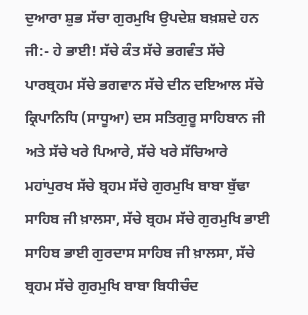ਦੁਆਰਾ ਸ਼ੁਭ ਸੱਚਾ ਗੁਰਮੁਖਿ ਉਪਦੇਸ਼ ਬਖ਼ਸ਼ਦੇ ਹਨ ਜੀ:- ਹੇ ਭਾਈ! ਸੱਚੇ ਕੰਤ ਸੱਚੇ ਭਗਵੰਤ ਸੱਚੇ ਪਾਰਬ੍ਰਹਮ ਸੱਚੇ ਭਗਵਾਨ ਸੱਚੇ ਦੀਨ ਦਇਆਲ ਸੱਚੇ ਕ੍ਰਿਪਾਨਿਧਿ (ਸਾਧੂਆ) ਦਸ ਸਤਿਗੁਰੂ ਸਾਹਿਬਾਨ ਜੀ ਅਤੇ ਸੱਚੇ ਖਰੇ ਪਿਆਰੇ, ਸੱਚੇ ਖਰੇ ਸੱਚਿਆਰੇ ਮਹਾਂਪੁਰਖ ਸੱਚੇ ਬ੍ਰਹਮ ਸੱਚੇ ਗੁਰਮੁਖਿ ਬਾਬਾ ਬੁੱਢਾ ਸਾਹਿਬ ਜੀ ਖ਼ਾਲਸਾ, ਸੱਚੇ ਬ੍ਰਹਮ ਸੱਚੇ ਗੁਰਮੁਖਿ ਭਾਈ ਸਾਹਿਬ ਭਾਈ ਗੁਰਦਾਸ ਸਾਹਿਬ ਜੀ ਖ਼ਾਲਸਾ, ਸੱਚੇ ਬ੍ਰਹਮ ਸੱਚੇ ਗੁਰਮੁਖਿ ਬਾਬਾ ਬਿਧੀਚੰਦ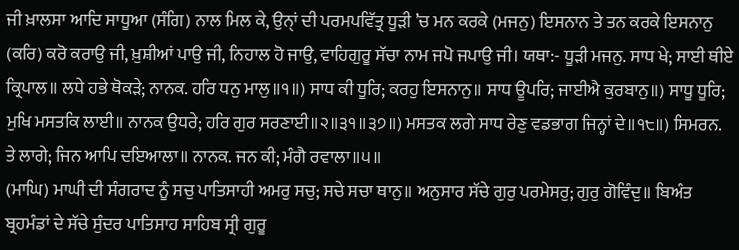ਜੀ ਖ਼ਾਲਸਾ ਆਦਿ ਸਾਧੂਆ (ਸੰਗਿ) ਨਾਲ ਮਿਲ ਕੇ, ਉਨੑਾਂ ਦੀ ਪਰਮਪਵਿੱਤ੍ਰ ਧੂੜੀ ’ਚ ਮਨ ਕਰਕੇ (ਮਜਨੁ) ਇਸਨਾਨ ਤੇ ਤਨ ਕਰਕੇ ਇਸਨਾਨੁ (ਕਰਿ) ਕਰੋ ਕਰਾਉ ਜੀ, ਖ਼ੁਸ਼ੀਆਂ ਪਾਉ ਜੀ, ਨਿਹਾਲ ਹੋ ਜਾਉ, ਵਾਹਿਗੁਰੂ ਸੱਚਾ ਨਾਮ ਜਪੋ ਜਪਾਉ ਜੀ। ਯਥਾ:- ਧੂੜੀ ਮਜਨੁ. ਸਾਧ ਖੇ; ਸਾਈ ਥੀਏ ਕ੍ਰਿਪਾਲ॥ ਲਧੇ ਹਭੇ ਥੋਕੜੇ; ਨਾਨਕ. ਹਰਿ ਧਨੁ ਮਾਲੁ॥੧॥) ਸਾਧ ਕੀ ਧੂਰਿ; ਕਰਹੁ ਇਸਨਾਨੁ॥ ਸਾਧ ਊਪਰਿ; ਜਾਈਐ ਕੁਰਬਾਨੁ॥) ਸਾਧੂ ਧੂਰਿ; ਮੁਖਿ ਮਸਤਕਿ ਲਾਈ॥ ਨਾਨਕ ਉਧਰੇ; ਹਰਿ ਗੁਰ ਸਰਣਾਈ॥੨॥੩੧॥੩੭॥) ਮਸਤਕ ਲਗੇ ਸਾਧ ਰੇਣੁ ਵਡਭਾਗ ਜਿਨ੍ਹਾਂ ਦੇ॥੧੮॥) ਸਿਮਰਨ. ਤੇ ਲਾਗੇ; ਜਿਨ ਆਪਿ ਦਇਆਲਾ॥ ਨਾਨਕ. ਜਨ ਕੀ; ਮੰਗੈ ਰਵਾਲਾ॥੫॥
(ਮਾਘਿ) ਮਾਘੀ ਦੀ ਸੰਗਰਾਦ ਨੂੰ ਸਚੁ ਪਾਤਿਸਾਹੀ ਅਮਰੁ ਸਚੁ; ਸਚੇ ਸਚਾ ਥਾਨੁ॥ ਅਨੁਸਾਰ ਸੱਚੇ ਗੁਰੁ ਪਰਮੇਸਰੁ; ਗੁਰੁ ਗੋਵਿੰਦੁ॥ ਬਿਅੰਤ ਬ੍ਰਹਮੰਡਾਂ ਦੇ ਸੱਚੇ ਸੁੰਦਰ ਪਾਤਿਸਾਹ ਸਾਹਿਬ ਸ੍ਰੀ ਗੁਰੂ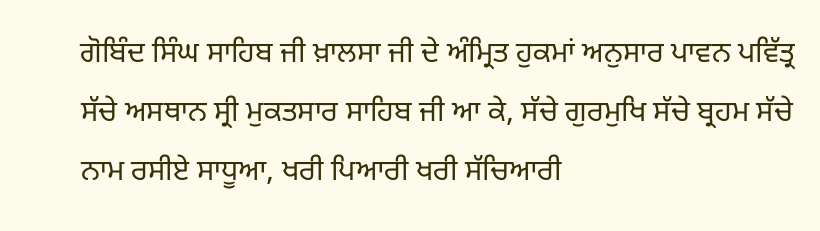ਗੋਬਿੰਦ ਸਿੰਘ ਸਾਹਿਬ ਜੀ ਖ਼ਾਲਸਾ ਜੀ ਦੇ ਅੰਮ੍ਰਿਤ ਹੁਕਮਾਂ ਅਨੁਸਾਰ ਪਾਵਨ ਪਵਿੱਤ੍ਰ ਸੱਚੇ ਅਸਥਾਨ ਸ੍ਰੀ ਮੁਕਤਸਾਰ ਸਾਹਿਬ ਜੀ ਆ ਕੇ, ਸੱਚੇ ਗੁਰਮੁਖਿ ਸੱਚੇ ਬ੍ਰਹਮ ਸੱਚੇ ਨਾਮ ਰਸੀਏ ਸਾਧੂਆ, ਖਰੀ ਪਿਆਰੀ ਖਰੀ ਸੱਚਿਆਰੀ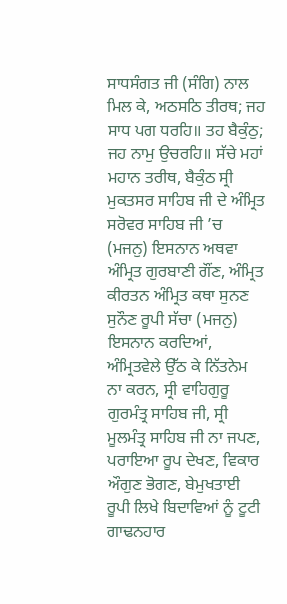ਸਾਧਸੰਗਤ ਜੀ (ਸੰਗਿ) ਨਾਲ ਮਿਲ ਕੇ, ਅਠਸਠਿ ਤੀਰਥ; ਜਹ ਸਾਧ ਪਗ ਧਰਹਿ॥ ਤਹ ਬੈਕੁੰਠੁ; ਜਹ ਨਾਮੁ ਉਚਰਹਿ॥ ਸੱਚੇ ਮਹਾਂ ਮਹਾਨ ਤਰੀਥ, ਬੈਕੁੰਠ ਸ੍ਰੀ ਮੁਕਤਸਰ ਸਾਹਿਬ ਜੀ ਦੇ ਅੰਮ੍ਰਿਤ ਸਰੋਵਰ ਸਾਹਿਬ ਜੀ ’ਚ (ਮਜਨੁ) ਇਸਨਾਨ ਅਥਵਾ ਅੰਮ੍ਰਿਤ ਗੁਰਬਾਣੀ ਗੌਂਣ, ਅੰਮ੍ਰਿਤ ਕੀਰਤਨ ਅੰਮ੍ਰਿਤ ਕਥਾ ਸੁਨਣ ਸੁਨੌਣ ਰੂਪੀ ਸੱਚਾ (ਮਜਨੁ) ਇਸਨਾਨ ਕਰਦਿਆਂ, ਅੰਮ੍ਰਿਤਵੇਲੇ ਉੱਠ ਕੇ ਨਿੱਤਨੇਮ ਨਾ ਕਰਨ, ਸ੍ਰੀ ਵਾਹਿਗੁਰੂ ਗੁਰਮੰਤ੍ਰ ਸਾਹਿਬ ਜੀ, ਸ੍ਰੀ ਮੂਲਮੰਤ੍ਰ ਸਾਹਿਬ ਜੀ ਨਾ ਜਪਣ, ਪਰਾਇਆ ਰੂਪ ਦੇਖਣ, ਵਿਕਾਰ ਔਗੁਣ ਭੋਗਣ, ਬੇਮੁਖਤਾਈ ਰੂਪੀ ਲਿਖੇ ਬਿਦਾਵਿਆਂ ਨੂੰ ਟੂਟੀ ਗਾਢਨਹਾਰ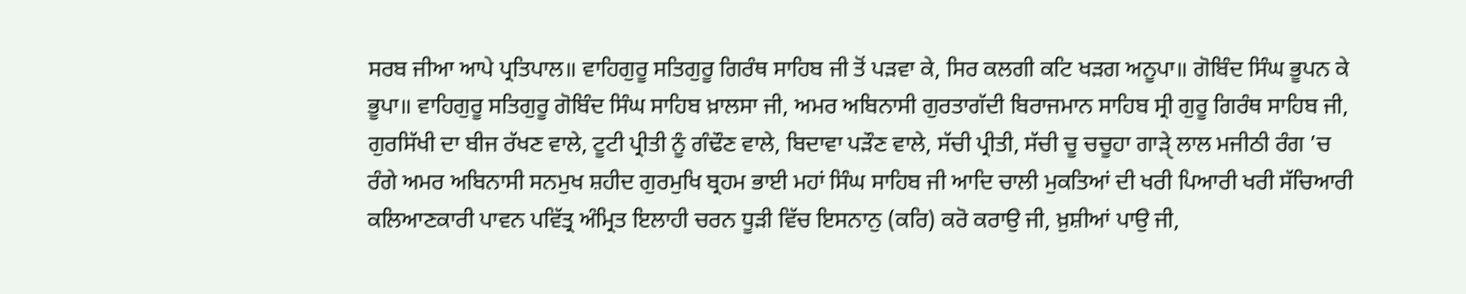ਸਰਬ ਜੀਆ ਆਪੇ ਪ੍ਰਤਿਪਾਲ॥ ਵਾਹਿਗੁਰੂ ਸਤਿਗੁਰੂ ਗਿਰੰਥ ਸਾਹਿਬ ਜੀ ਤੋਂ ਪੜਵਾ ਕੇ, ਸਿਰ ਕਲਗੀ ਕਟਿ ਖੜਗ ਅਨੂਪਾ॥ ਗੋਬਿੰਦ ਸਿੰਘ ਭੂਪਨ ਕੇ ਭੂਪਾ॥ ਵਾਹਿਗੁਰੂ ਸਤਿਗੁਰੂ ਗੋਬਿੰਦ ਸਿੰਘ ਸਾਹਿਬ ਖ਼ਾਲਸਾ ਜੀ, ਅਮਰ ਅਬਿਨਾਸੀ ਗੁਰਤਾਗੱਦੀ ਬਿਰਾਜਮਾਨ ਸਾਹਿਬ ਸ੍ਰੀ ਗੁਰੂ ਗਿਰੰਥ ਸਾਹਿਬ ਜੀ, ਗੁਰਸਿੱਖੀ ਦਾ ਬੀਜ ਰੱਖਣ ਵਾਲੇ, ਟੂਟੀ ਪ੍ਰੀਤੀ ਨੂੰ ਗੰਢੌਣ ਵਾਲੇ, ਬਿਦਾਵਾ ਪੜੌਣ ਵਾਲੇ, ਸੱਚੀ ਪ੍ਰੀਤੀ, ਸੱਚੀ ਚੂ ਚਚੂਹਾ ਗਾੜੑੇ ਲਾਲ ਮਜੀਠੀ ਰੰਗ ’ਚ ਰੰਗੇ ਅਮਰ ਅਬਿਨਾਸੀ ਸਨਮੁਖ ਸ਼ਹੀਦ ਗੁਰਮੁਖਿ ਬ੍ਰਹਮ ਭਾਈ ਮਹਾਂ ਸਿੰਘ ਸਾਹਿਬ ਜੀ ਆਦਿ ਚਾਲੀ ਮੁਕਤਿਆਂ ਦੀ ਖਰੀ ਪਿਆਰੀ ਖਰੀ ਸੱਚਿਆਰੀ ਕਲਿਆਣਕਾਰੀ ਪਾਵਨ ਪਵਿੱਤ੍ਰ ਅੰਮ੍ਰਿਤ ਇਲਾਹੀ ਚਰਨ ਧੂੜੀ ਵਿੱਚ ਇਸਨਾਨੁ (ਕਰਿ) ਕਰੋ ਕਰਾਉ ਜੀ, ਖ਼ੁਸ਼ੀਆਂ ਪਾਉ ਜੀ,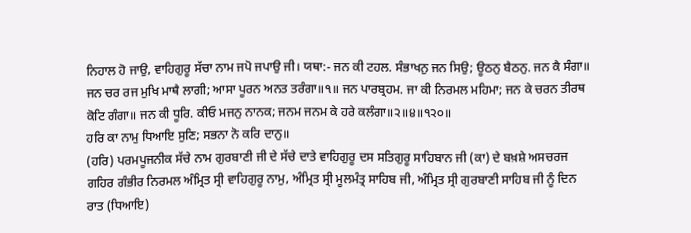ਨਿਹਾਲ ਹੋ ਜਾਉ, ਵਾਹਿਗੁਰੂ ਸੱਚਾ ਨਾਮ ਜਪੋ ਜਪਾਉ ਜੀ। ਯਥਾ:- ਜਨ ਕੀ ਟਹਲ. ਸੰਭਾਖਨੁ ਜਨ ਸਿਉ; ਊਠਨੁ ਬੈਠਨੁ. ਜਨ ਕੈ ਸੰਗਾ॥ ਜਨ ਚਰ ਰਜ ਮੁਖਿ ਮਾਥੈ ਲਾਗੀ; ਆਸਾ ਪੂਰਨ ਅਨਤ ਤਰੰਗਾ॥੧॥ ਜਨ ਪਾਰਬ੍ਰਹਮ. ਜਾ ਕੀ ਨਿਰਮਲ ਮਹਿਮਾ; ਜਨ ਕੇ ਚਰਨ ਤੀਰਥ ਕੋਟਿ ਗੰਗਾ॥ ਜਨ ਕੀ ਧੂਰਿ. ਕੀਓ ਮਜਨੁ ਨਾਨਕ; ਜਨਮ ਜਨਮ ਕੇ ਹਰੇ ਕਲੰਗਾ॥੨॥੪॥੧੨੦॥
ਹਰਿ ਕਾ ਨਾਮੁ ਧਿਆਇ ਸੁਣਿ; ਸਭਨਾ ਨੋ ਕਰਿ ਦਾਨੁ॥
(ਹਰਿ) ਪਰਮਪੂਜਨੀਕ ਸੱਚੇ ਨਾਮ ਗੁਰਬਾਣੀ ਜੀ ਦੇ ਸੱਚੇ ਦਾਤੇ ਵਾਹਿਗੁਰੂ ਦਸ ਸਤਿਗੁਰੂ ਸਾਹਿਬਾਨ ਜੀ (ਕਾ) ਦੇ ਬਖ਼ਸ਼ੇ ਅਸਚਰਜ ਗਹਿਰ ਗੰਭੀਰ ਨਿਰਮਲ ਅੰਮ੍ਰਿਤ ਸ੍ਰੀ ਵਾਹਿਗੁਰੂ ਨਾਮੁ, ਅੰਮ੍ਰਿਤ ਸ੍ਰੀ ਮੂਲਮੰਤ੍ਰ ਸਾਹਿਬ ਜੀ, ਅੰਮ੍ਰਿਤ ਸ੍ਰੀ ਗੁਰਬਾਣੀ ਸਾਹਿਬ ਜੀ ਨੂੰ ਦਿਨ ਰਾਤ (ਧਿਆਇ)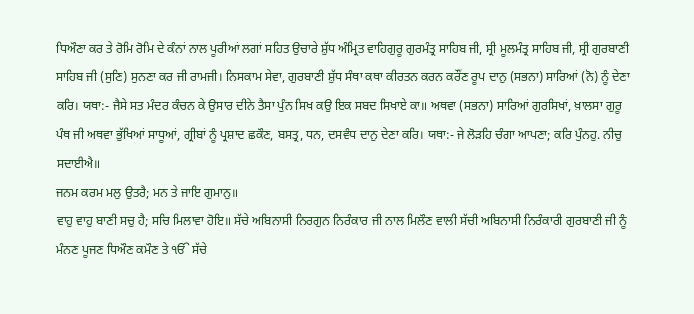ਧਿਔਣਾ ਕਰ ਤੇ ਰੋਮਿ ਰੋਮਿ ਦੇ ਕੰਨਾਂ ਨਾਲ ਪੂਰੀਆਂ ਲਗਾਂ ਸਹਿਤ ਉਚਾਰੇ ਸ਼ੁੱਧ ਅੰਮ੍ਰਿਤ ਵਾਹਿਗੁਰੂ ਗੁਰਮੰਤ੍ਰ ਸਾਹਿਬ ਜੀ, ਸ੍ਰੀ ਮੂਲਮੰਤ੍ਰ ਸਾਹਿਬ ਜੀ, ਸ੍ਰੀ ਗੁਰਬਾਣੀ ਸਾਹਿਬ ਜੀ (ਸੁਣਿ) ਸੁਨਣਾ ਕਰ ਜੀ ਰਾਮਜੀ। ਨਿਸਕਾਮ ਸੇਵਾ, ਗੁਰਬਾਣੀ ਸ਼ੁੱਧ ਸੰਥਾ ਕਥਾ ਕੀਰਤਨ ਕਰਨ ਕਰੌਂਣ ਰੂਪ ਦਾਨੁ (ਸਭਨਾ) ਸਾਰਿਆਂ (ਨੋ) ਨੂੰ ਦੇਣਾ ਕਰਿ। ਯਥਾ:- ਜੈਸੇ ਸਤ ਮੰਦਰ ਕੰਚਨ ਕੇ ਉਸਾਰ ਦੀਨੇ ਤੈਸਾ ਪੁੰਨ ਸਿਖ ਕਉ ਇਕ ਸਬਦ ਸਿਖਾਏ ਕਾ॥ ਅਥਵਾ (ਸਭਨਾ) ਸਾਰਿਆਂ ਗੁਰਸਿਖਾਂ, ਖ਼ਾਲਸਾ ਗੁਰੂ ਪੰਥ ਜੀ ਅਥਵਾ ਭੁੱਖਿਆਂ ਸਾਧੂਆਂ, ਗ੍ਰੀਬਾਂ ਨੂੰ ਪ੍ਰਸ਼ਾਦ ਛਕੌਣ, ਬਸਤ੍ਰ, ਧਨ, ਦਸਵੰਧ ਦਾਨੁ ਦੇਣਾ ਕਰਿ। ਯਥਾ:- ਜੇ ਲੋੜਹਿ ਚੰਗਾ ਆਪਣਾ; ਕਰਿ ਪੁੰਨਹੁ. ਨੀਚੁ ਸਦਾਈਐ॥
ਜਨਮ ਕਰਮ ਮਲੁ ਉਤਰੈ; ਮਨ ਤੇ ਜਾਇ ਗੁਮਾਨੁ॥
ਵਾਹੁ ਵਾਹੁ ਬਾਣੀ ਸਚੁ ਹੈ; ਸਚਿ ਮਿਲਾਵਾ ਹੋਇ॥ ਸੱਚੇ ਅਬਿਨਾਸੀ ਨਿਰਗੁਨ ਨਿਰੰਕਾਰ ਜੀ ਨਾਲ ਮਿਲੌਣ ਵਾਲੀ ਸੱਚੀ ਅਬਿਨਾਸੀ ਨਿਰੰਕਾਰੀ ਗੁਰਬਾਣੀ ਜੀ ਨੂੰ ਮੰਨਣ ਪੂਜਣ ਧਿਔਣ ਕਮੌਣ ਤੇ ੴ ਸੱਚੇ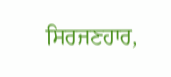ਸਿਰਜਣਹਾਰ,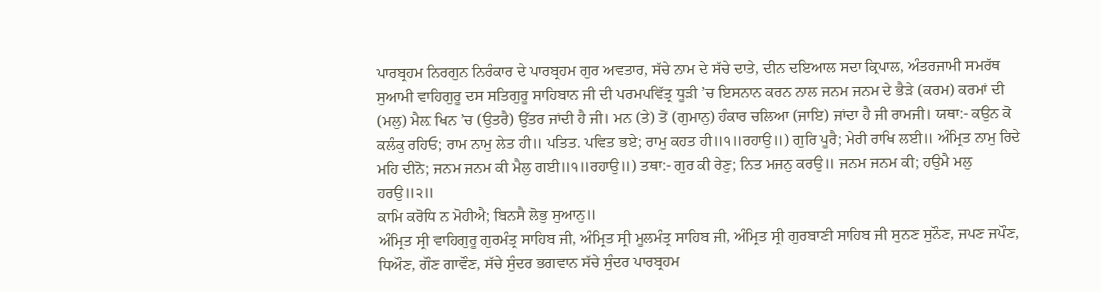ਪਾਰਬ੍ਰਹਮ ਨਿਰਗੁਨ ਨਿਰੰਕਾਰ ਦੇ ਪਾਰਬ੍ਰਹਮ ਗੁਰ ਅਵਤਾਰ, ਸੱਚੇ ਨਾਮ ਦੇ ਸੱਚੇ ਦਾਤੇ, ਦੀਨ ਦਇਆਲ ਸਦਾ ਕ੍ਰਿਪਾਲ, ਅੰਤਰਜਾਮੀ ਸਮਰੱਥ ਸੁਆਮੀ ਵਾਹਿਗੁਰੂ ਦਸ ਸਤਿਗੁਰੂ ਸਾਹਿਬਾਨ ਜੀ ਦੀ ਪਰਮਪਵਿੱਤ੍ਰ ਧੂੜੀ ’ਚ ਇਸਨਾਨ ਕਰਨ ਨਾਲ ਜਨਮ ਜਨਮ ਦੇ ਭੈੜੇ (ਕਰਮ) ਕਰਮਾਂ ਦੀ (ਮਲੁ) ਮੈਲ਼ ਖਿਨ ’ਚ (ਉਤਰੈ) ਉੱਤਰ ਜਾਂਦੀ ਹੈ ਜੀ। ਮਨ (ਤੇ) ਤੋਂ (ਗੁਮਾਨੁ) ਹੰਕਾਰ ਚਲਿਆ (ਜਾਇ) ਜਾਂਦਾ ਹੈ ਜੀ ਰਾਮਜੀ। ਯਥਾ:- ਕਉਨ ਕੋ ਕਲੰਕੁ ਰਹਿਓ; ਰਾਮ ਨਾਮੁ ਲੇਤ ਹੀ॥ ਪਤਿਤ. ਪਵਿਤ ਭਏ; ਰਾਮੁ ਕਹਤ ਹੀ॥੧॥ਰਹਾਉ॥) ਗੁਰਿ ਪੂਰੈ; ਮੇਰੀ ਰਾਖਿ ਲਈ॥ ਅੰਮ੍ਰਿਤ ਨਾਮੁ ਰਿਦੇ ਮਹਿ ਦੀਨੋ; ਜਨਮ ਜਨਮ ਕੀ ਮੈਲੁ ਗਈ॥੧॥ਰਹਾਉ॥) ਤਥਾ:- ਗੁਰ ਕੀ ਰੇਣੁ; ਨਿਤ ਮਜਨੁ ਕਰਉ॥ ਜਨਮ ਜਨਮ ਕੀ; ਹਉਮੈ ਮਲੁ ਹਰਉ॥੨॥
ਕਾਮਿ ਕਰੋਧਿ ਨ ਮੋਹੀਐ; ਬਿਨਸੈ ਲੋਭੁ ਸੁਆਨੁ॥
ਅੰਮ੍ਰਿਤ ਸ੍ਰੀ ਵਾਹਿਗੁਰੂ ਗੁਰਮੰਤ੍ਰ ਸਾਹਿਬ ਜੀ, ਅੰਮ੍ਰਿਤ ਸ੍ਰੀ ਮੂਲਮੰਤ੍ਰ ਸਾਹਿਬ ਜੀ, ਅੰਮ੍ਰਿਤ ਸ੍ਰੀ ਗੁਰਬਾਣੀ ਸਾਹਿਬ ਜੀ ਸੁਨਣ ਸੁਨੌਣ, ਜਪਣ ਜਪੌਣ, ਧਿਔਣ, ਗੌਣ ਗਾਵੌਣ, ਸੱਚੇ ਸੁੰਦਰ ਭਗਵਾਨ ਸੱਚੇ ਸੁੰਦਰ ਪਾਰਬ੍ਰਹਮ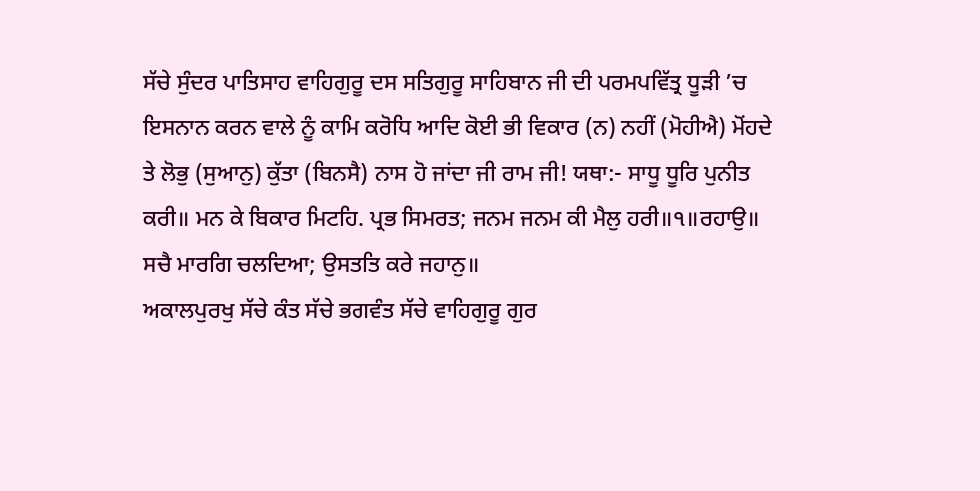ਸੱਚੇ ਸੁੰਦਰ ਪਾਤਿਸਾਹ ਵਾਹਿਗੁਰੂ ਦਸ ਸਤਿਗੁਰੂ ਸਾਹਿਬਾਨ ਜੀ ਦੀ ਪਰਮਪਵਿੱਤ੍ਰ ਧੂੜੀ ’ਚ ਇਸਨਾਨ ਕਰਨ ਵਾਲੇ ਨੂੰ ਕਾਮਿ ਕਰੋਧਿ ਆਦਿ ਕੋਈ ਭੀ ਵਿਕਾਰ (ਨ) ਨਹੀਂ (ਮੋਹੀਐ) ਮੋਂਹਦੇ ਤੇ ਲੋਭੁ (ਸੁਆਨੁ) ਕੁੱਤਾ (ਬਿਨਸੈ) ਨਾਸ ਹੋ ਜਾਂਦਾ ਜੀ ਰਾਮ ਜੀ! ਯਥਾ:- ਸਾਧੂ ਧੂਰਿ ਪੁਨੀਤ ਕਰੀ॥ ਮਨ ਕੇ ਬਿਕਾਰ ਮਿਟਹਿ. ਪ੍ਰਭ ਸਿਮਰਤ; ਜਨਮ ਜਨਮ ਕੀ ਮੈਲੁ ਹਰੀ॥੧॥ਰਹਾਉ॥
ਸਚੈ ਮਾਰਗਿ ਚਲਦਿਆ; ਉਸਤਤਿ ਕਰੇ ਜਹਾਨੁ॥
ਅਕਾਲਪੁਰਖੁ ਸੱਚੇ ਕੰਤ ਸੱਚੇ ਭਗਵੰਤ ਸੱਚੇ ਵਾਹਿਗੁਰੂ ਗੁਰ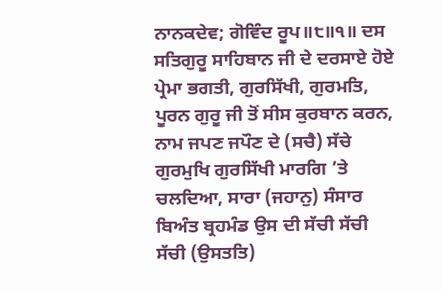ਨਾਨਕਦੇਵ; ਗੋਵਿੰਦ ਰੂਪ॥੮॥੧॥ ਦਸ ਸਤਿਗੁਰੂ ਸਾਹਿਬਾਨ ਜੀ ਦੇ ਦਰਸਾਏ ਹੋਏ ਪ੍ਰੇਮਾ ਭਗਤੀ, ਗੁਰਸਿੱਖੀ, ਗੁਰਮਤਿ, ਪੂਰਨ ਗੁਰੂ ਜੀ ਤੋਂ ਸੀਸ ਕੁਰਬਾਨ ਕਰਨ, ਨਾਮ ਜਪਣ ਜਪੌਣ ਦੇ (ਸਚੈ) ਸੱਚੇ ਗੁਰਮੁਖਿ ਗੁਰਸਿੱਖੀ ਮਾਰਗਿ ’ਤੇ ਚਲਦਿਆ, ਸਾਰਾ (ਜਹਾਨੁ) ਸੰਸਾਰ ਬਿਅੰਤ ਬ੍ਰਹਮੰਡ ਉਸ ਦੀ ਸੱਚੀ ਸੱਚੀ ਸੱਚੀ (ਉਸਤਤਿ)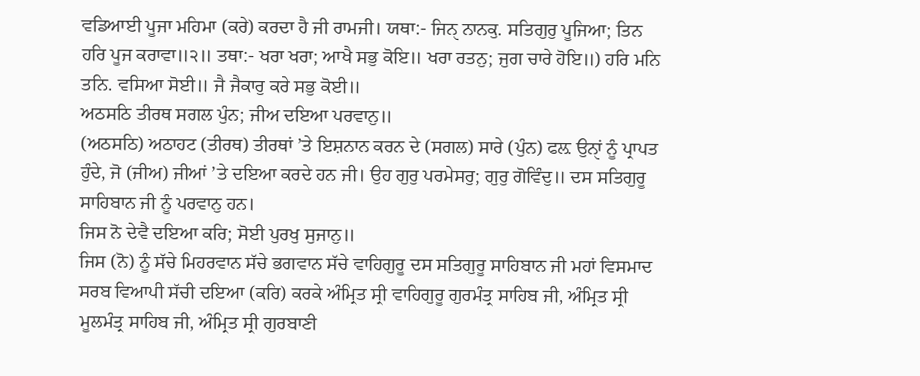ਵਡਿਆਈ ਪੂਜਾ ਮਹਿਮਾ (ਕਰੇ) ਕਰਦਾ ਹੈ ਜੀ ਰਾਮਜੀ। ਯਥਾ:- ਜਿਨੑ ਨਾਨਕੁ. ਸਤਿਗੁਰੁ ਪੂਜਿਆ; ਤਿਨ ਹਰਿ ਪੂਜ ਕਰਾਵਾ॥੨॥ ਤਥਾ:- ਖਰਾ ਖਰਾ; ਆਖੈ ਸਭੁ ਕੋਇ॥ ਖਰਾ ਰਤਨੁ; ਜੁਗ ਚਾਰੇ ਹੋਇ॥) ਹਰਿ ਮਨਿ ਤਨਿ. ਵਸਿਆ ਸੋਈ॥ ਜੈ ਜੈਕਾਰੁ ਕਰੇ ਸਭੁ ਕੋਈ॥
ਅਠਸਠਿ ਤੀਰਥ ਸਗਲ ਪੁੰਨ; ਜੀਅ ਦਇਆ ਪਰਵਾਨੁ॥
(ਅਠਸਠਿ) ਅਠਾਹਟ (ਤੀਰਥ) ਤੀਰਥਾਂ ’ਤੇ ਇਸ਼ਨਾਨ ਕਰਨ ਦੇ (ਸਗਲ) ਸਾਰੇ (ਪੁੰਨ) ਫਲ਼ ਉਨੑਾਂ ਨੂੰ ਪ੍ਰਾਪਤ ਹੁੰਦੇ, ਜੋ (ਜੀਅ) ਜੀਆਂ ’ਤੇ ਦਇਆ ਕਰਦੇ ਹਨ ਜੀ। ਉਹ ਗੁਰੁ ਪਰਮੇਸਰੁ; ਗੁਰੁ ਗੋਵਿੰਦੁ॥ ਦਸ ਸਤਿਗੁਰੂ ਸਾਹਿਬਾਨ ਜੀ ਨੂੰ ਪਰਵਾਨੁ ਹਨ।
ਜਿਸ ਨੋ ਦੇਵੈ ਦਇਆ ਕਰਿ; ਸੋਈ ਪੁਰਖੁ ਸੁਜਾਨੁ॥
ਜਿਸ (ਨੋ) ਨੂੰ ਸੱਚੇ ਮਿਹਰਵਾਨ ਸੱਚੇ ਭਗਵਾਨ ਸੱਚੇ ਵਾਹਿਗੁਰੂ ਦਸ ਸਤਿਗੁਰੂ ਸਾਹਿਬਾਨ ਜੀ ਮਹਾਂ ਵਿਸਮਾਦ ਸਰਬ ਵਿਆਪੀ ਸੱਚੀ ਦਇਆ (ਕਰਿ) ਕਰਕੇ ਅੰਮ੍ਰਿਤ ਸ੍ਰੀ ਵਾਹਿਗੁਰੂ ਗੁਰਮੰਤ੍ਰ ਸਾਹਿਬ ਜੀ, ਅੰਮ੍ਰਿਤ ਸ੍ਰੀ ਮੂਲਮੰਤ੍ਰ ਸਾਹਿਬ ਜੀ, ਅੰਮ੍ਰਿਤ ਸ੍ਰੀ ਗੁਰਬਾਣੀ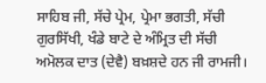ਸਾਹਿਬ ਜੀ, ਸੱਚੇ ਪ੍ਰੇਮ, ਪ੍ਰੇਮਾ ਭਗਤੀ, ਸੱਚੀ ਗੁਰਸਿੱਖੀ, ਖੰਡੇ ਬਾਟੇ ਦੇ ਅੰਮ੍ਰਿਤ ਦੀ ਸੱਚੀ ਅਮੋਲਕ ਦਾਤ (ਦੇਵੈ) ਬਖ਼ਸ਼ਦੇ ਹਨ ਜੀ ਰਾਮਜੀ।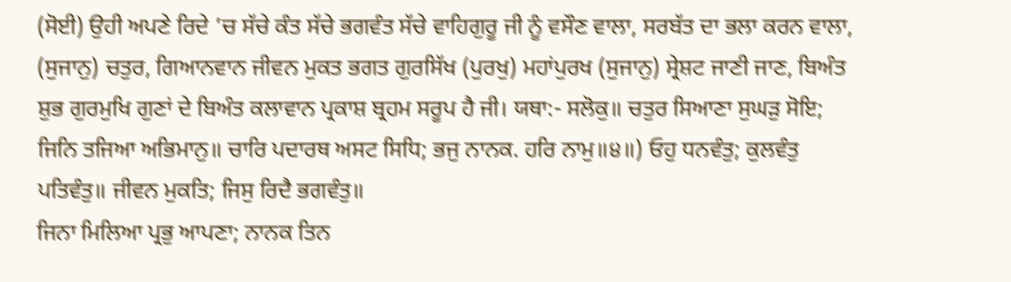(ਸੋਈ) ਉਹੀ ਅਪਣੇ ਰਿਦੇ ’ਚ ਸੱਚੇ ਕੰਤ ਸੱਚੇ ਭਗਵੰਤ ਸੱਚੇ ਵਾਹਿਗੁਰੂ ਜੀ ਨੂੰ ਵਸੌਣ ਵਾਲਾ, ਸਰਬੱਤ ਦਾ ਭਲਾ ਕਰਨ ਵਾਲਾ, (ਸੁਜਾਨੁ) ਚਤੁਰ, ਗਿਆਨਵਾਨ ਜੀਵਨ ਮੁਕਤ ਭਗਤ ਗੁਰਸਿੱਖ (ਪੁਰਖੁ) ਮਹਾਂਪੁਰਖ (ਸੁਜਾਨੁ) ਸ੍ਰੇਸ਼ਟ ਜਾਣੀ ਜਾਣ, ਬਿਅੰਤ ਸ਼ੁਭ ਗੁਰਮੁਖਿ ਗੁਣਾਂ ਦੇ ਬਿਅੰਤ ਕਲਾਵਾਨ ਪ੍ਰਕਾਸ਼ ਬ੍ਰਹਮ ਸਰੂਪ ਹੈ ਜੀ। ਯਥਾ:- ਸਲੋਕੁ॥ ਚਤੁਰ ਸਿਆਣਾ ਸੁਘੜੁ ਸੋਇ; ਜਿਨਿ ਤਜਿਆ ਅਭਿਮਾਨੁ॥ ਚਾਰਿ ਪਦਾਰਥ ਅਸਟ ਸਿਧਿ; ਭਜੁ ਨਾਨਕ. ਹਰਿ ਨਾਮੁ॥੪॥) ਓਹੁ ਧਨਵੰਤੁ; ਕੁਲਵੰਤੁ ਪਤਿਵੰਤੁ॥ ਜੀਵਨ ਮੁਕਤਿ; ਜਿਸੁ ਰਿਦੈ ਭਗਵੰਤੁ॥
ਜਿਨਾ ਮਿਲਿਆ ਪ੍ਰਭੁ ਆਪਣਾ; ਨਾਨਕ ਤਿਨ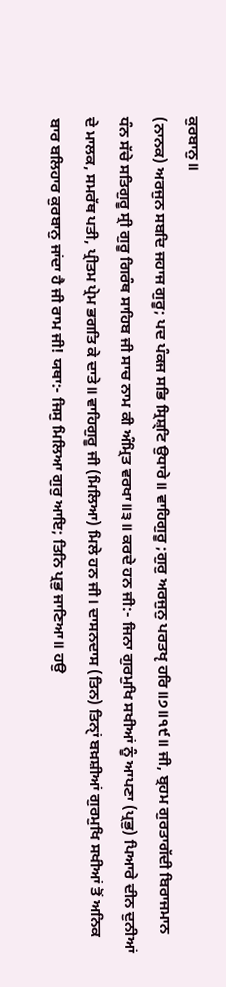ਕੁਰਬਾਨੁ॥
(ਨਾਨਕ) ਅਰਜੁਨ ਸਬਦਿ ਜਹਾਜ ਗੁਰੂ; ਪਦ ਪੰਕਜ ਸਭਿ ਸ੍ਰਿਸ਼੍ਟਿ ਉਧਾਰੇ॥ ਵਾਹਿਗੁਰੂ ;ਗੁਰੁ ਅਰਜੁਨੁ ਪਰਤਖੵ ਹਰਿ॥੭॥੧੯॥ ਜੀ, ਬ੍ਰਹਮ ਗੁਰਤਾਗੱਦੀ ਬਿਰਾਜਮਾਨ ਧੰਨ ਸੱਚੇ ਸਤਿਗੁਰੂ ਸ੍ਰੀ ਗੁਰੂ ਗਿਰੰਥ ਸਾਹਿਬ ਜੀ ਸਾਚ ਨਾਮ ਕੀ ਅੰਮ੍ਰਿਤ ਵਰਖਾ॥੩॥ ਕਰਦੇ ਹਨ ਜੀ:- ਜਿਨਾ ਗੁਰਮੁਖਿ ਸਖੀਆਂ ਨੂੰ ਆਪਣਾ (ਪ੍ਰਭੁ) ਪਿਆਰੇ ਦੀਨ ਦੁਨੀਆਂ ਦੇ ਮਾਲਕ, ਸਮਰੱਥ ਪਤੀ, ਪ੍ਰੀਤਮ ਪ੍ਰੇਮ ਭਗਤਿ ਕੇ ਦਾਤੇ॥ ਵਾਹਿਗੁਰੂ ਜੀ (ਮਿਲਿਆ) ਮਿਲੇ ਹਨ ਜੀ। ਦਾਸਨਦਾਸ (ਤਿਨ) ਤਿਨੑਾਂ ਬਖ਼ਸ਼ੀਆਂ ਗੁਰਮੁਖਿ ਸਖੀਆਂ ਤੋਂ ਅਨਿਕ ਬਾਰ ਬਲਿਹਾਰ ਕੁਰਬਾਨੁ ਜਾਂਦਾ ਹੈ ਜੀ ਰਾਮ ਜੀ! ਯਥਾ:- ਜਿਸੁ ਮਿਲਿਆ ਗੁਰੁ ਆਇ; ਤਿਨਿ ਪ੍ਰਭੁ ਜਾਣਿਆ॥ ਹਉ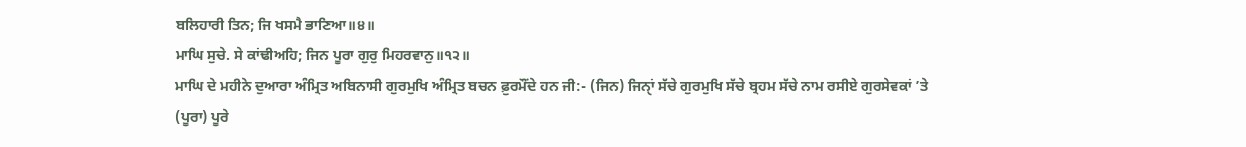ਬਲਿਹਾਰੀ ਤਿਨ; ਜਿ ਖਸਮੈ ਭਾਣਿਆ॥੪॥
ਮਾਘਿ ਸੁਚੇ. ਸੇ ਕਾਂਢੀਅਹਿ; ਜਿਨ ਪੂਰਾ ਗੁਰੁ ਮਿਹਰਵਾਨੁ॥੧੨॥
ਮਾਘਿ ਦੇ ਮਹੀਨੇ ਦੁਆਰਾ ਅੰਮ੍ਰਿਤ ਅਬਿਨਾਸੀ ਗੁਰਮੁਖਿ ਅੰਮ੍ਰਿਤ ਬਚਨ ਫ਼ੁਰਮੌਂਦੇ ਹਨ ਜੀ:- (ਜਿਨ) ਜਿਨੑਾਂ ਸੱਚੇ ਗੁਰਮੁਖਿ ਸੱਚੇ ਬ੍ਰਹਮ ਸੱਚੇ ਨਾਮ ਰਸੀਏ ਗੁਰਸੇਵਕਾਂ ’ਤੇ (ਪੂਰਾ) ਪੂਰੇ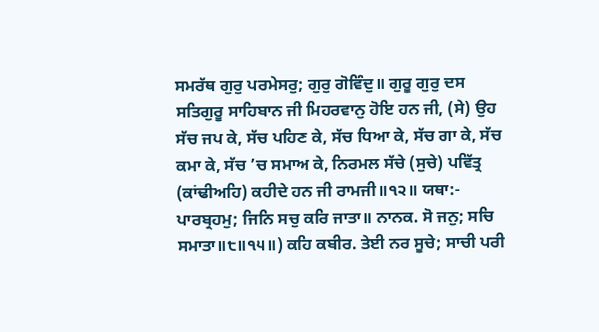ਸਮਰੱਥ ਗੁਰੁ ਪਰਮੇਸਰੁ; ਗੁਰੁ ਗੋਵਿੰਦੁ॥ ਗੁਰੂ ਗੁਰੁ ਦਸ ਸਤਿਗੁਰੂ ਸਾਹਿਬਾਨ ਜੀ ਮਿਹਰਵਾਨੁ ਹੋਇ ਹਨ ਜੀ, (ਸੇ) ਉਹ ਸੱਚ ਜਪ ਕੇ, ਸੱਚ ਪਹਿਣ ਕੇ, ਸੱਚ ਧਿਆ ਕੇ, ਸੱਚ ਗਾ ਕੇ, ਸੱਚ ਕਮਾ ਕੇ, ਸੱਚ ’ਚ ਸਮਾਅ ਕੇ, ਨਿਰਮਲ ਸੱਚੇ (ਸੁਚੇ) ਪਵਿੱਤ੍ਰ (ਕਾਂਢੀਅਹਿ) ਕਹੀਦੇ ਹਨ ਜੀ ਰਾਮਜੀ॥੧੨॥ ਯਥਾ:- ਪਾਰਬ੍ਰਹਮੁ; ਜਿਨਿ ਸਚੁ ਕਰਿ ਜਾਤਾ॥ ਨਾਨਕ. ਸੋ ਜਨੁ; ਸਚਿ ਸਮਾਤਾ॥੮॥੧੫॥) ਕਹਿ ਕਬੀਰ. ਤੇਈ ਨਰ ਸੂਚੇ; ਸਾਚੀ ਪਰੀ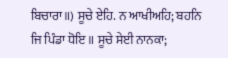ਬਿਚਾਰਾ॥) ਸੂਚੇ ਏਹਿ. ਨ ਆਖੀਅਹਿ; ਬਹਨਿ ਜਿ ਪਿੰਡਾ ਧੋਇ॥ ਸੂਚੇ ਸੇਈ ਨਾਨਕਾ;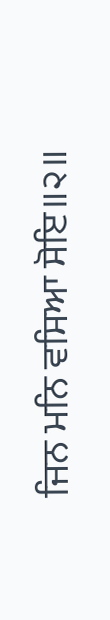ਜਿਨ ਮਨਿ ਵਸਿਆ ਸੋਇ॥੨॥